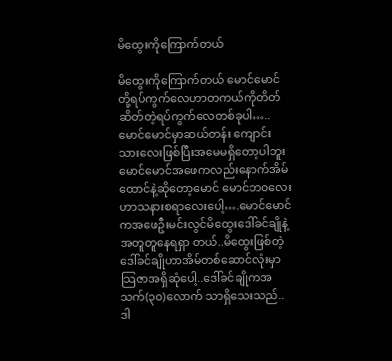မိထွေးကိုကြောက်တယ်

မိထွေးကိုကြောက်တယ် မောင်မောင်တို့ရပ်ကွက်လေဟာတကယ်ကိုတိတ်ဆိတ်တဲ့ရပ်ကွက်လေတစ်ခုပါ…..မောင်မောင်မှာဆယ်တန်း ကျောင်းသားလေးဖြစ်ပြီးအမေမရှိတော့ပါဘူးမောင်မောင်အဖေကလည်းနောက်အိမ်ထောင်နဲ့ဆိုတော့မောင် မောင်ဘ၀လေးဟာသနားစရာလေးပေါ့….မောင်မောင်ကအဖေဦးမင်းလွင်မိထွေးဒေါ်ခင်ချိုနဲ့အတူတူနေရရှာ တယ်..မိထွေးဖြစ်တဲ့ဒေါ်ခင်ချိုဟာအိမ်တစ်ဆောင်လုံးမှာသြဇာအရှိဆုံပေါ့..ဒေါ်ခင်ချိုကအသက်(၃၀)လောက် သာရှိသေးသည်..ဒါ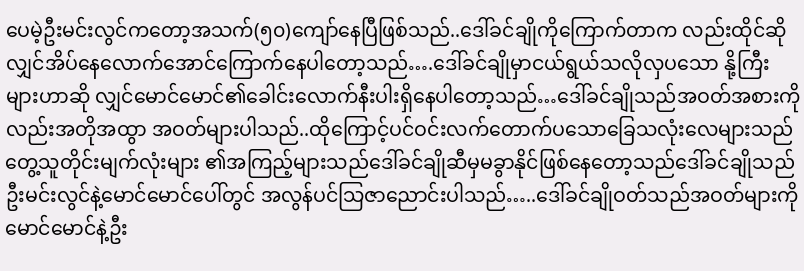ပေမဲ့ဦးမင်းလွင်ကတော့အသက်(၅၀)ကျော်နေပြီဖြစ်သည်..ဒေါ်ခင်ချိုကိုကြောက်တာက လည်းထိုင်ဆိုလျှင်အိပ်နေလောက်အောင်ကြောက်နေပါတော့သည်….ဒေါ်ခင်ချိုမှာငယ်ရွယ်သလိုလှပသော နို့ကြီးများဟာဆို လျှင်မောင်မောင်၏ခေါင်းလောက်နီးပါးရှိနေပါတော့သည်…ဒေါ်ခင်ချိုသည်အဝတ်အစားကိုလည်းအတိုအထွာ အဝတ်များပါသည်..ထိုကြောင့်ပင်ဝင်းလက်တောက်ပသောခြေသလုံးလေများသည်တွေ့သူတိုင်းမျက်လုံးများ ၏အကြည့်များသည်ဒေါ်ခင်ချိုဆီမှမခွာနိုင်ဖြစ်နေတော့သည်ဒေါ်ခင်ချိုသည်ဦးမင်းလွင်နဲ့မောင်မောင်ပေါ်တွင် အလွန်ပင်သြဇာညောင်းပါသည်…..ဒေါ်ခင်ချိုဝတ်သည်အဝတ်များကိုမောင်မောင်နဲ့ဦး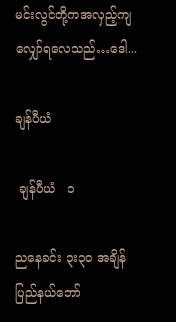မင်းလွင်တို့ကအလှည့်ကျ လျှော်ရလေသည်…ဒေါ...

ချန်ပီယံ

 ချန်ပီယံ   ၁

ညနေခင်း ၃း၃၀ အချိန် ပြည်နယ်ဘော်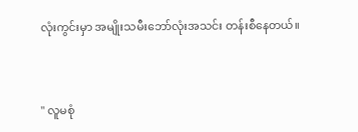လုံးကွင်းမှာ အမျိုးသမီးဘော်လုံးအသင်း တန်းစီနေတယ်။


" လူမစုံ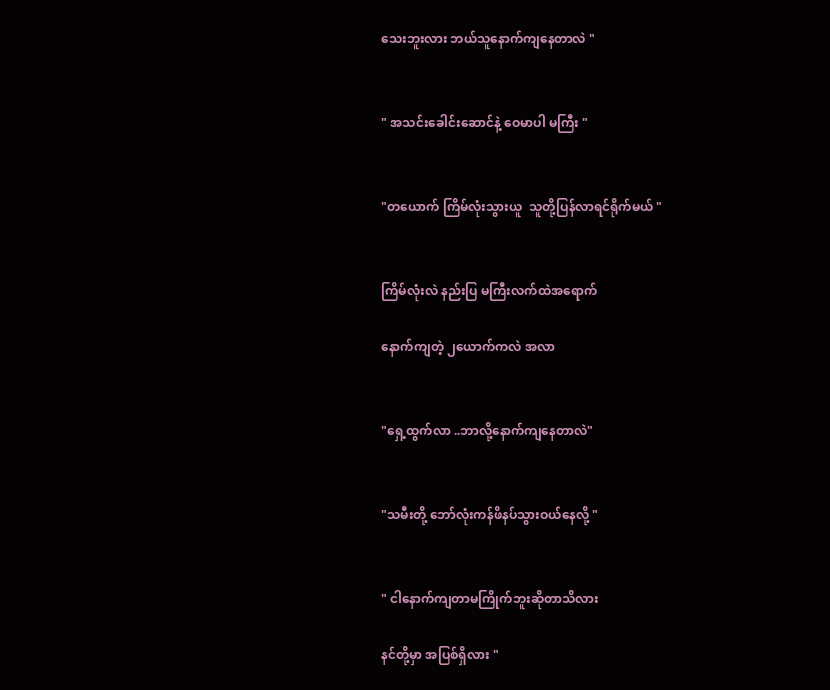သေးဘူးလား ဘယ်သူနောက်ကျနေတာလဲ "


" အသင်းခေါင်းဆောင်နဲ့ ဝေမာပါ မကြီး "


"တယောက် ကြိမ်လုံးသွားယူ  သူတို့ပြန်လာရင်ရိုက်မယ် "


ကြိမ်လုံးလဲ နည်းပြ မကြီးလက်ထဲအရောက်

နောက်ကျတဲ့ ၂ယောက်ကလဲ အလာ


"ရှေ့ထွက်လာ ..ဘာလို့နောက်ကျနေတာလဲ"


"သမီးတို့ ဘော်လုံးကန်ဖိနပ်သွားဝယ်နေလို့ "


" ငါနောက်ကျတာမကြိုက်ဘူးဆိုတာသိလား

နင်တို့မှာ အပြစ်ရှိလား "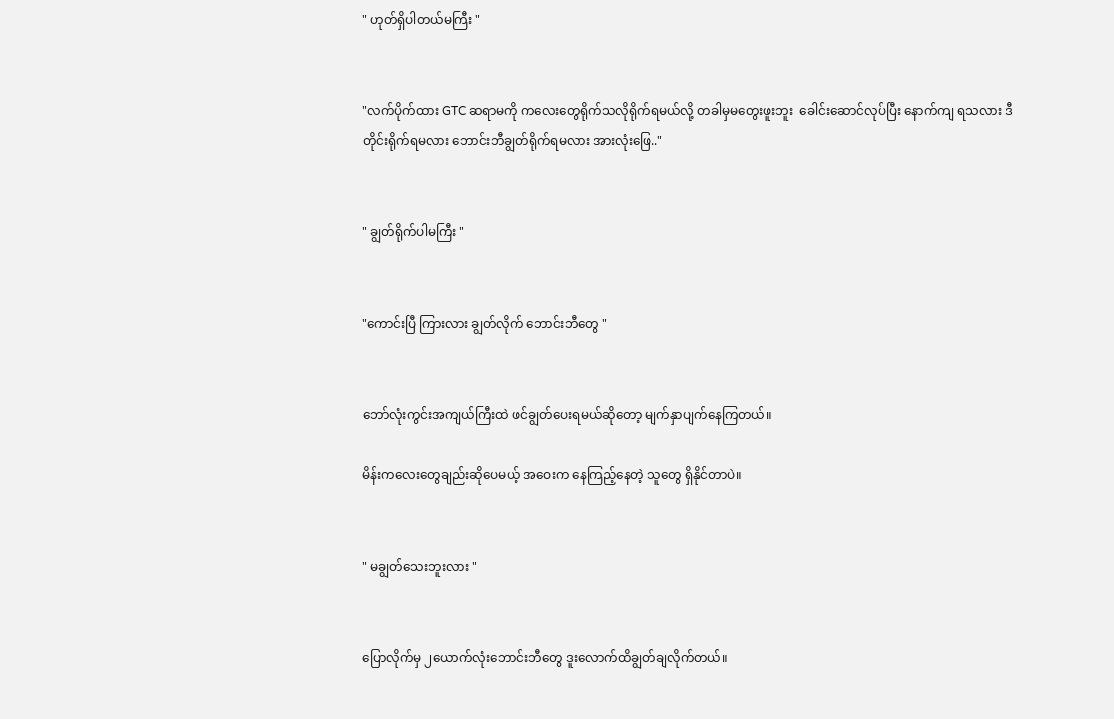" ဟုတ်ရှိပါတယ်မကြီး "


"လက်ပိုက်ထား GTC ဆရာမကို ကလေးတွေရိုက်သလိုရိုက်ရမယ်လို့ တခါမှမတွေးဖူးဘူး  ခေါင်းဆောင်လုပ်ပြီး နောက်ကျ ရသလား ဒီတိုင်းရိုက်ရမလား ဘောင်းဘီချွတ်ရိုက်ရမလား အားလုံးဖြေ.."


" ချွတ်ရိုက်ပါမကြီး "


"ကောင်းပြီ ကြားလား ချွတ်လိုက် ဘောင်းဘီတွေ "


ဘော်လုံးကွင်းအကျယ်ကြီးထဲ ဖင်ချွတ်ပေးရမယ်ဆိုတော့ မျက်နှာပျက်နေကြတယ်။

မိန်းကလေးတွေချည်းဆိုပေမယ့် အဝေးက နေကြည့်နေတဲ့ သူတွေ ရှိနိုင်တာပဲ။


" မချွတ်သေးဘူးလား "


ပြောလိုက်မှ ၂ယောက်လုံးဘောင်းဘီတွေ ဒူးလောက်ထိချွတ်ချလိုက်တယ်။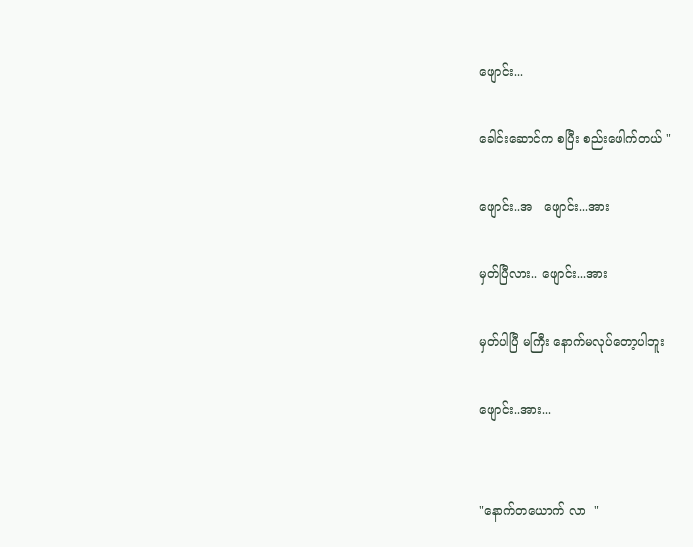ဖျောင်း...

ခေါင်းဆောင်က စပြီး စည်းဖေါက်တယ် "

ဖျောင်း..အ   ဖျောင်း...အား

မှတ်ပြီလား.. ဖျောင်း...အား

မှတ်ပါပြီ မကြီး နောက်မလုပ်တော့ပါဘူး

ဖျောင်း..အား...


"နောက်တယောက် လာ  "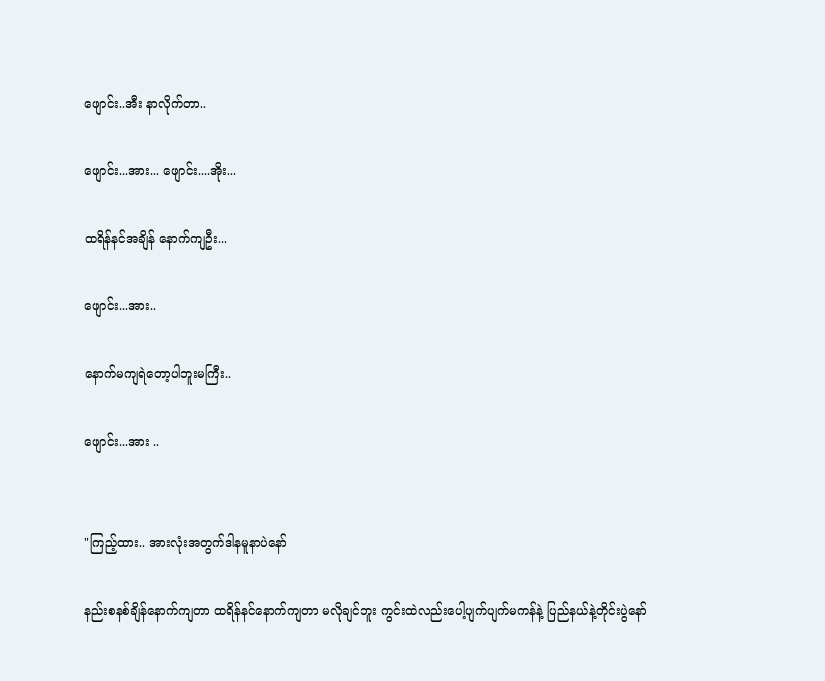ဖျောင်း..အီး နာလိုက်တာ..

ဖျောင်း...အား... ဖျောင်း....အိုး...

ထရိန်နင်အချိန် နောက်ကျဦး...

ဖျောင်း...အား..

နောက်မကျရဲတော့ပါဘူးမကြီး..

ဖျောင်း...အား ..


"ကြည့်ထား.. အားလုံးအတွက်ဒါနမူနာပဲနော်

နည်းစနစ်ချိန်နောက်ကျတာ ထရိန်နင်နောက်ကျတာ မလိုချင်ဘူး ကွင်းထဲလည်းပေါ့ပျက်ပျက်မကန်နဲ့ ပြည်နယ်နဲ့တိုင်းပွဲနော်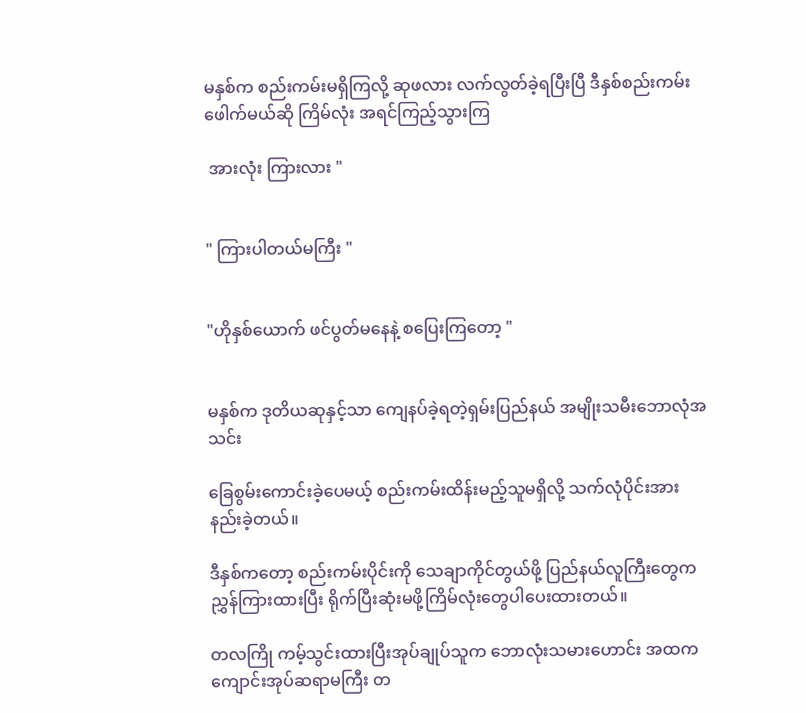မနှစ်က စည်းကမ်းမရှိကြလို့ ဆုဖလား လက်လွတ်ခဲ့ရပြီးပြီ ဒီနှစ်စည်းကမ်းဖေါက်မယ်ဆို ကြိမ်လုံး အရင်ကြည့်သွားကြ

 အားလုံး ကြားလား "


" ကြားပါတယ်မကြီး "


"ဟိုနှစ်ယောက် ဖင်ပွတ်မနေနဲ့ စပြေးကြတော့ "


မနှစ်က ဒုတိယဆုနှင့်သာ ကျေနပ်ခဲ့ရတဲ့ရှမ်းပြည်နယ် အမျိုးသမီးဘောလုံအသင်း

ခြေစွမ်းကောင်းခဲ့ပေမယ့် စည်းကမ်းထိန်းမည့်သူမရှိလို့ သက်လုံပိုင်းအားနည်းခဲ့တယ်။

ဒီနှစ်ကတော့ စည်းကမ်းပိုင်းကို သေချာကိုင်တွယ်ဖို့ ပြည်နယ်လူကြီးတွေကညွှန်ကြားထားပြီး ရိုက်ပြီးဆုံးမဖို့ကြိမ်လုံးတွေပါပေးထားတယ်။

တလကြို ကမ့်သွင်းထားပြီးအုပ်ချုပ်သူက ဘောလုံးသမားဟောင်း အထက ကျောင်းအုပ်ဆရာမကြီး တ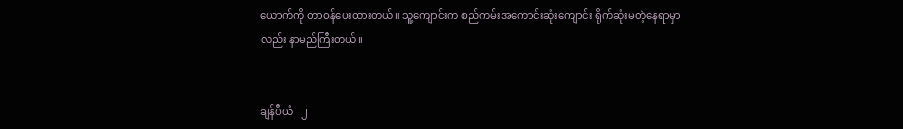ယောက်ကို တာဝန်ပေးထားတယ်။ သူ့ကျောင်းက စည်ကမ်းအကောင်းဆုံးကျောင်း ရိုက်ဆုံးမတဲ့နေရာမှာလည်း နာမည်ကြီးတယ်။


ချန်ပီယံ   ၂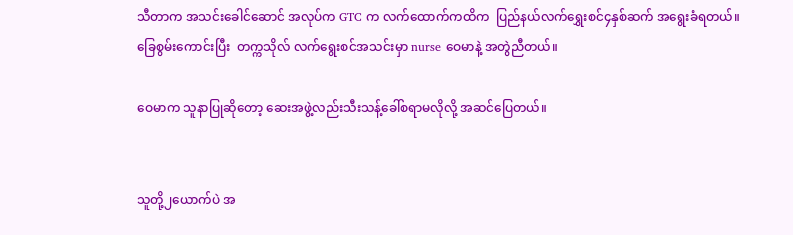သီတာက အသင်းခေါင်ဆောင် အလုပ်က GTC က လက်ထောက်ကထိက  ပြည်နယ်လက်ရွှေးစင်၄နှစ်ဆက် အရွေးခံရတယ်။ ခြေစွမ်းကောင်းပြီး  တက္ကသိုလ် လက်ရွေးစင်အသင်းမှာ nurse ဝေမာနဲ့ အတွဲညီတယ်။

ဝေမာက သူနာပြုဆိုတော့ ဆေးအဖွဲ့လည်းသီးသန့်ခေါ်စရာမလိုလို့ အဆင်ပြေတယ်။


သူတို့၂ယောက်ပဲ အ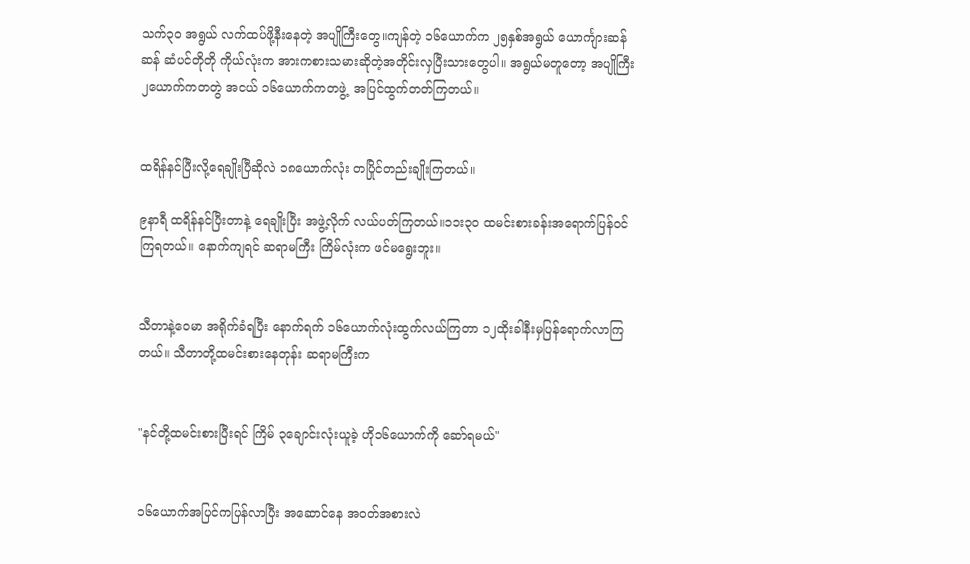သက်၃၀ အရွယ် လက်ထပ်ဖို့နီးနေတဲ့ အပျိုကြီးတွေ။ကျန်တဲ့ ၁၆ယောက်က ၂၅နှစ်အရွယ် ယောင်္ကျားဆန်ဆန် ဆံပင်တိုတို ကိုယ်လုံးက အားကစားသမားဆိုတဲ့အတိုင်းလှပြီးသားတွေပါ။ အရွယ်မတူတော့ အပျိုကြီး ၂ယောက်ကတတွဲ အငယ် ၁၆ယောက်ကတဖွဲ့  အပြင်ထွက်တတ်ကြတယ်။


ထရိန်နင်ပြီးလို့ရေချိုးပြီဆိုလဲ ၁၈ယောက်လုံး တပြိုင်တည်းချိုးကြတယ်။

၉နာရီ ထရိန်နင်ပြီးတာနဲ့ ရေချိုးပြီး အဖွဲ့လိုက် လယ်ပတ်ကြတယ်။၁၁း၃၀ ထမင်းစားခန်းအရောက်ပြန်ဝင် ကြရတယ်။ နောက်ကျရင် ဆရာမကြီး ကြိမ်လုံးက ဖင်မရွေးဘူး။


သီတာနဲ့ဝေမာ အရိုက်ခံရပြီး နောက်ရက် ၁၆ယောက်လုံးထွက်လယ်ကြတာ ၁၂ထိုးခါနီးမှပြန်ရောက်လာကြတယ်။ သီတာတို့ထမင်းစားနေတုန်း ဆရာမကြီးက


"နင်တို့ထမင်းစားပြီးရင် ကြိမ် ၃ချောင်းလုံးယူခဲ့ ဟို၁၆ယောက်ကို ဆော်ရမယ်"


၁၆ယောက်အပြင်ကပြန်လာပြီး အဆောင်နေ အဝတ်အစားလဲ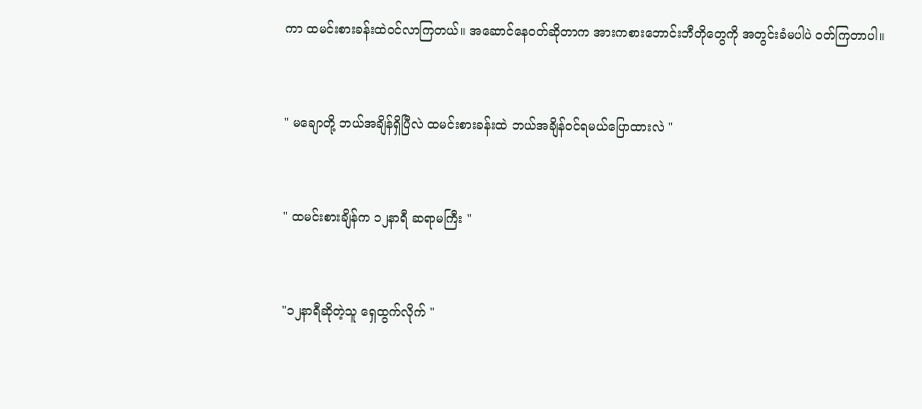ကာ ထမင်းစားခန်းထဲဝင်လာကြတယ်။ အဆောင်နေဝတ်ဆိုတာက အားကစားဘောင်းဘီတိုတွေကို အတွင်းခံမပါပဲ ဝတ်ကြတာပါ။


" မချောတို့ ဘယ်အချိန်ရှိပြီလဲ ထမင်းစားခန်းထဲ ဘယ်အချိန်ဝင်ရမယ်ပြောထားလဲ "


" ထမင်းစားချိန်က ၁၂နာရီ ဆရာမကြီး "


"၁၂နာရီဆိုတဲ့သူ ရှေထွက်လိုက် "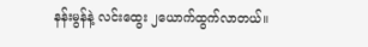နန်းမွန်နဲ့ လင်းထွေး ၂ယောက်ထွက်လာတယ်။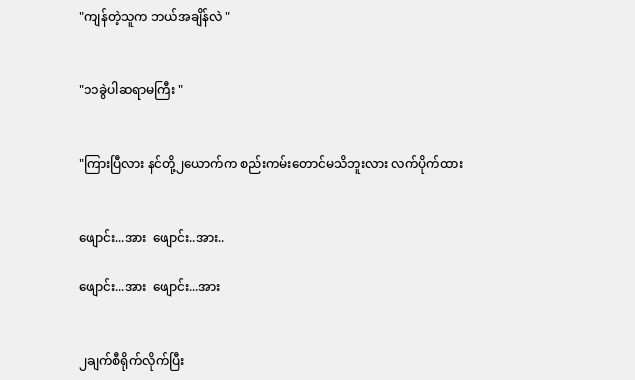"ကျန်တဲ့သူက ဘယ်အချိန်လဲ "


"၁၁ခွဲပါဆရာမကြီး "


"ကြားပြီလား နင်တို့၂ယောက်က စည်းကမ်းတောင်မသိဘူးလား လက်ပိုက်ထား


ဖျောင်း...အား  ဖျောင်း..အား..

ဖျောင်း...အား  ဖျောင်း...အား


၂ချက်စီရိုက်လိုက်ပြီး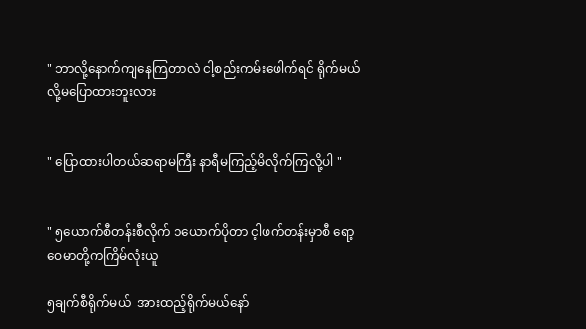" ဘာလို့နောက်ကျနေကြတာလဲ ငါ့စည်းကမ်းဖေါက်ရင် ရိုက်မယ်လို့မပြောထားဘူးလား


" ပြောထားပါတယ်ဆရာမကြီး နာရီမကြည့်မိလိုက်ကြလို့ပါ "


" ၅ယောက်စီတန်းစီလိုက် ၁ယောက်ပိုတာ င့ါဖက်တန်းမှာစီ ရော့ ဝေမာတို့ကကြိမ်လုံးယူ

၅ချက်စီရိုက်မယ်  အားထည့်ရိုက်မယ်နော်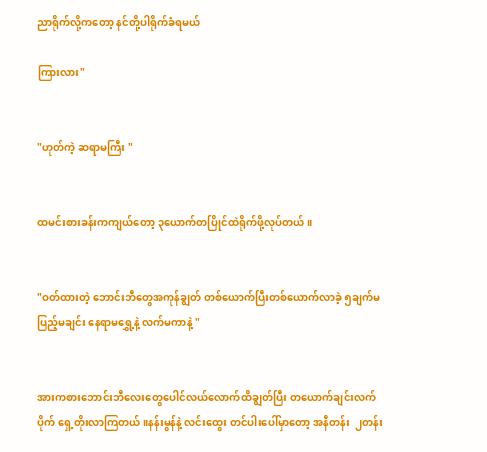ညာရိုက်လို့ကတော့ နင်တို့ပါရိုက်ခံရမယ်

ကြားလား"


"ဟုတ်ကဲ့ ဆရာမကြီး "


ထမင်းစားခန်းကကျယ်တော့ ၃ယောက်တပြိုင်ထဲရိုက်ဖို့လုပ်တယ်။


"ဝတ်ထားတဲ့ ဘောင်းဘီတွေအကုန်ချွတ် တစ်ယောက်ပြီးတစ်ယောက်လာခဲ့ ၅ချက်မပြည့်မချင်း နေရာမရွှေ့နဲ့ လက်မကာနဲ့ "


အားကစားဘောင်းဘီလေးတွေပေါင်လယ်လောက်ထိချွတ်ပြီး တယောက်ချင်းလက်ပိုက် ရှေ့တိုးလာကြတယ်။နန်းမွန်နဲ့ လင်းထွေး တင်ပါးပေါ်မှာတော့ အနီတန်း  ၂တန်း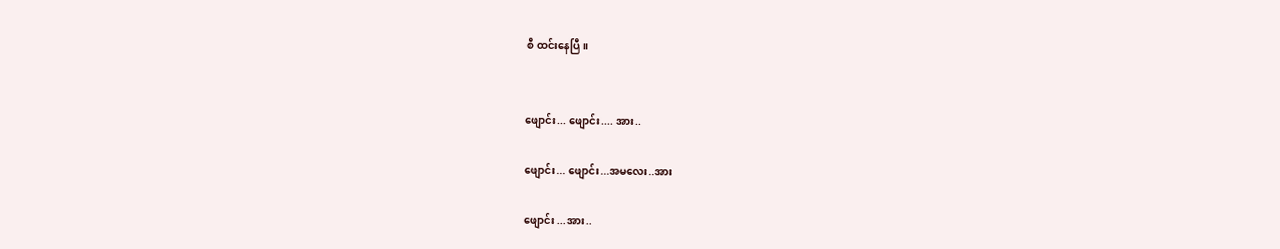စီ ထင်းနေပြီ။


ဖျောင်း... ဖျောင်း.... အား..

ဖျောင်း... ဖျောင်း...အမလေး..အား

ဖျောင်း ...အား..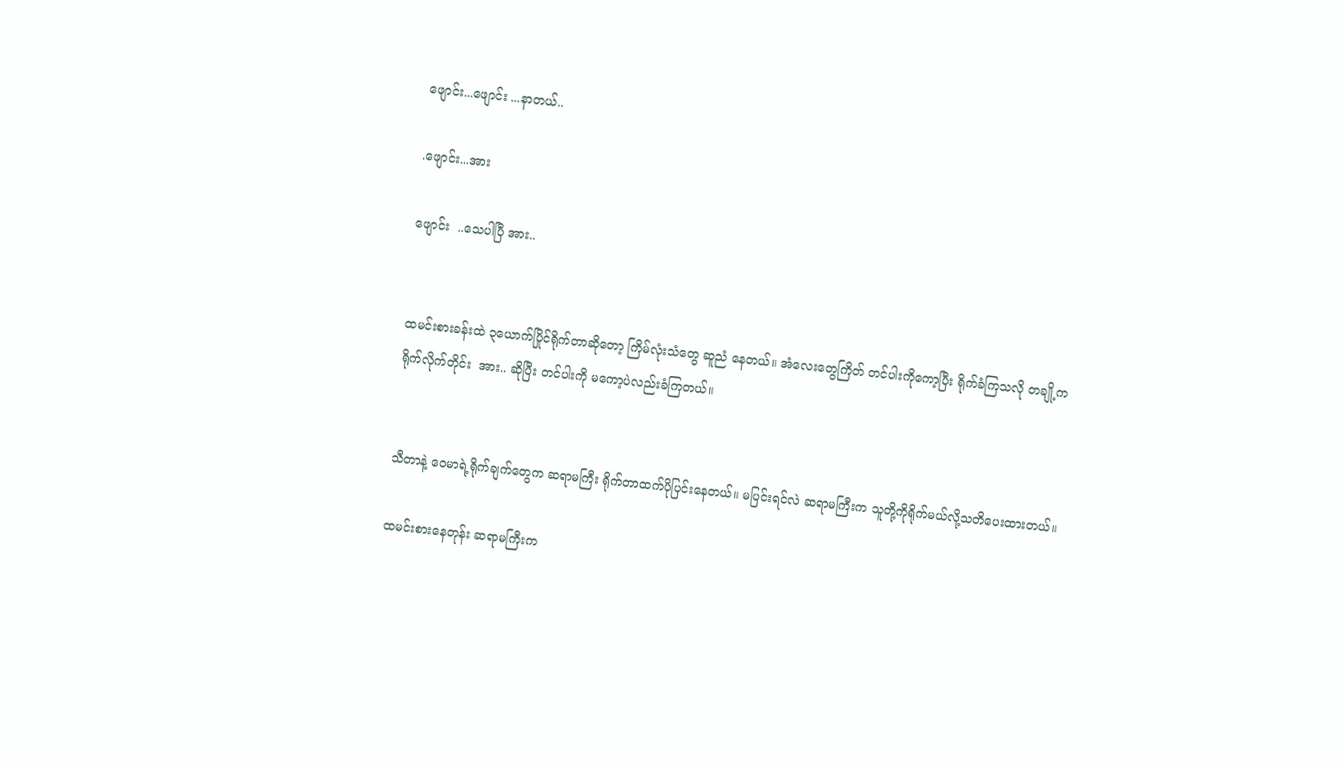ဖျောင်း...ဖျောင်း ...နာတယ်..

.ဖျောင်း...အား

ဖျောင်း  ..သေပါပြီ အား..


ထမင်းစားခန်းထဲ ၃ယောက်ပြိုင်ရိုက်တာဆိုတော့ ကြိမ်လုံးသံတွေ ဆူညံ နေတယ်။ အံလေးတွေကြိတ် တင်ပါးကိုကော့ပြီး ရိုက်ခံကြသလို တချို့က ရိုက်လိုက်တိုင်း  အား.. ဆိုပြီး တင်ပါးကို မကော့ပဲလည်းခံကြတယ်။


သီတာနဲ့ ဝေမာရဲ့ရိုက်ချက်တွေက ဆရာမကြီး ရိုက်တာထက်ပိုပြင်းနေတယ်။ မပြင်းရင်လဲ ဆရာမကြီးက သူတို့ကိုရိုက်မယ်လို့သတိပေးထားတယ်။

ထမင်းစားနေတုန်း ဆရာမကြီးက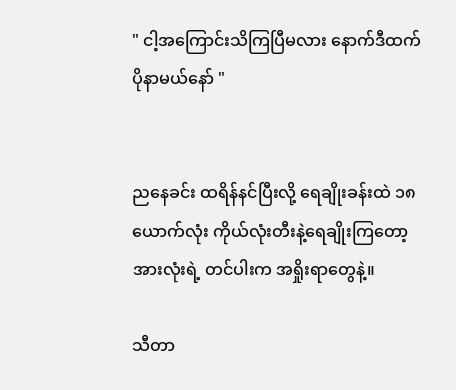" ငါ့အကြောင်းသိကြပြီမလား နောက်ဒီထက်ပိုနာမယ်နော် "


ညနေခင်း ထရိန်နင်ပြီးလို့ ရေချိုးခန်းထဲ ၁၈ယောက်လုံး ကိုယ်လုံးတီးနဲ့ရေချိုးကြတော့ အားလုံးရဲ့ တင်ပါးက အရှိုးရာတွေနဲ့။

သီတာ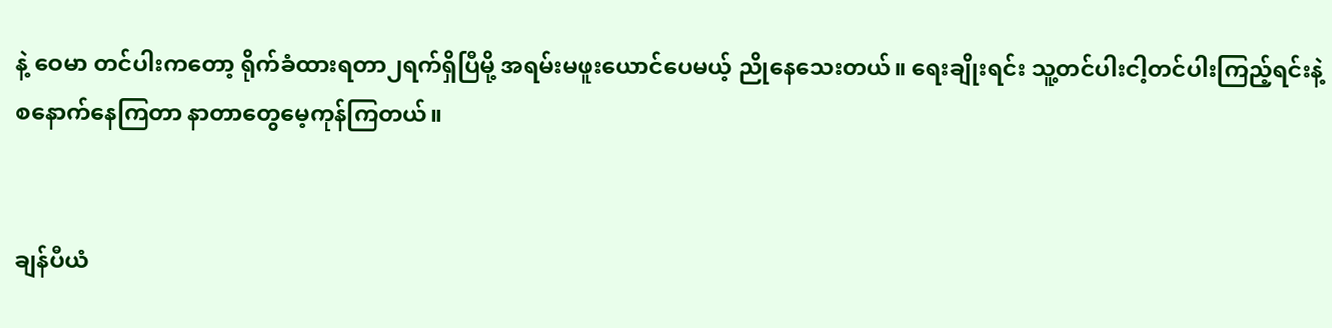နဲ့ ဝေမာ တင်ပါးကတော့ ရိုက်ခံထားရတာ၂ရက်ရှိပြီမို့ အရမ်းမဖူးယောင်ပေမယ့် ညိုနေသေးတယ်။ ရေးချိုးရင်း သူ့တင်ပါးငါ့တင်ပါးကြည့်ရင်းနဲ့ စနောက်နေကြတာ နာတာတွေမေ့ကုန်ကြတယ်။


ချန်ပီယံ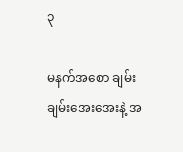၃

မနက်အစော ချမ်းချမ်းအေးအေးနဲ့ အ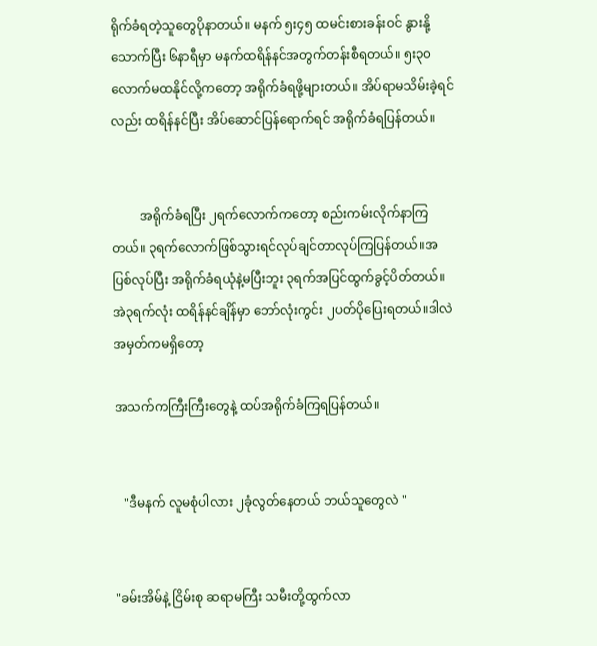ရိုက်ခံရတဲ့သူတွေပိုနာတယ်။ မနက် ၅း၄၅ ထမင်းစားခန်းဝင် နွားနို့သောက်ပြီး ၆နာရီမှာ မနက်ထရိန်နင်အတွက်တန်းစီရတယ်။ ၅း၃၀လောက်မထနိုင်လို့ကတော့ အရိုက်ခံရဖို့များတယ်။ အိပ်ရာမသိမ်းခဲ့ရင်လည်း ထရိန်နင်ပြီး အိပ်ဆောင်ပြန်ရောက်ရင် အရိုက်ခံရပြန်တယ်။


         အရိုက်ခံရပြီး ၂ရက်လောက်ကတော့ စည်းကမ်းလိုက်နာကြတယ်။ ၃ရက်လောက်ဖြစ်သွားရင်လုပ်ချင်တာလုပ်ကြပြန်တယ်။အပြစ်လုပ်ပြီး အရိုက်ခံရယုံနဲ့မပြီးဘူး ၃ရက်အပြင်ထွက်ခွင့်ပိတ်တယ်။ အဲ၃ရက်လုံး ထရိန်နင်ချိန်မှာ ဘော်လုံးကွင်း ၂ပတ်ပိုပြေးရတယ်။ဒါလဲ အမှတ်ကမရှိတော့

အသက်ကကြီးကြီးတွေနဲ့ ထပ်အရိုက်ခံကြရပြန်တယ်။


   "ဒီမနက် လူမစုံပါလား ၂ခုံလွတ်နေတယ် ဘယ်သူတွေလဲ "


"ခမ်းအိမ်နဲ့ ငြိမ်းစု ဆရာမကြီး သမီးတို့ထွက်လာ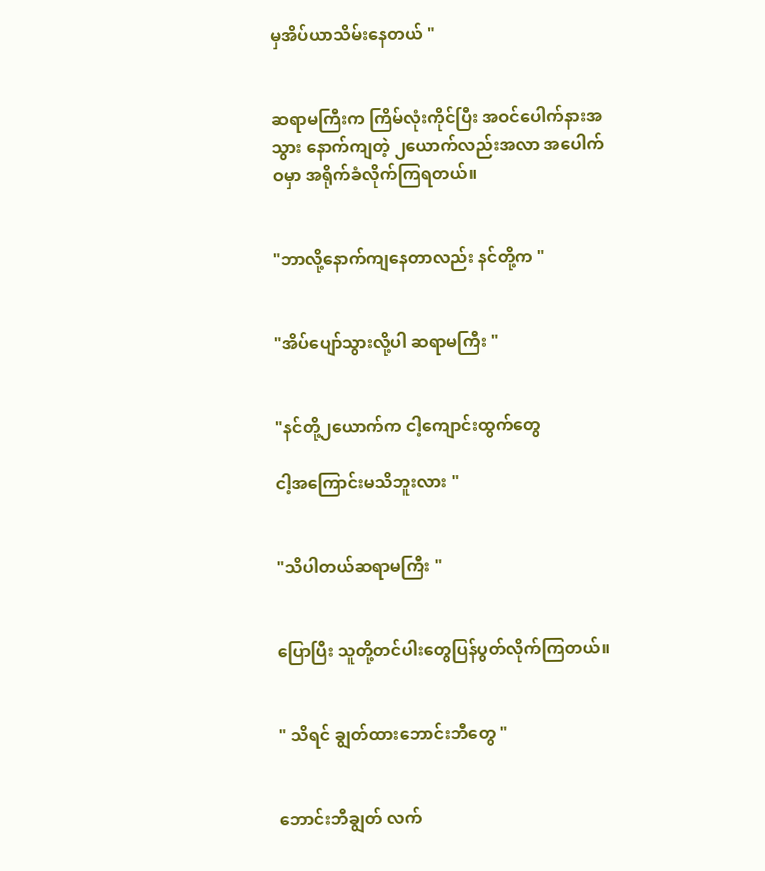မှအိပ်ယာသိမ်းနေတယ် "


ဆရာမကြီးက ကြိမ်လုံးကိုင်ပြီး အဝင်ပေါက်နားအသွား နောက်ကျတဲ့ ၂ယောက်လည်းအလာ အပေါက်ဝမှာ အရိုက်ခံလိုက်ကြရတယ်။


"ဘာလို့နောက်ကျနေတာလည်း နင်တို့က "


"အိပ်ပျော်သွားလို့ပါ ဆရာမကြီး "


"နင်တို့၂ယောက်က ငါ့ကျောင်းထွက်တွေ

ငါ့အကြောင်းမသိဘူးလား "


"သိပါတယ်ဆရာမကြီး "


ပြောပြီး သူတို့တင်ပါးတွေပြန်ပွတ်လိုက်ကြတယ်။


" သိရင် ချွတ်ထားဘောင်းဘီတွေ "


ဘောင်းဘီချွတ် လက်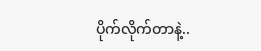ပိုက်လိုက်တာနဲ့..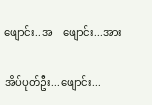ဖျောင်း..အ    ဖျောင်း...အား

အိပ်ပုတ်ဦး...ဖျောင်း...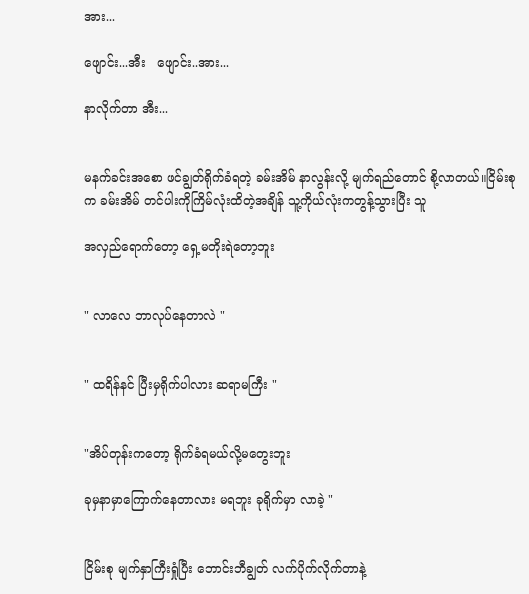အား...

ဖျောင်း...အီး   ဖျောင်း..အား...

နာလိုက်တာ အီး...


မနက်ခင်းအစော ဖင်ချွတ်ရိုက်ခံရတဲ့ ခမ်းအိမ် နာလွန်းလို့ မျက်ရည်တောင် စို့လာတယ်။ငြိမ်းစုက ခမ်းအိမ် တင်ပါးကိုကြိမ်လုံးထိတဲ့အချိန် သူ့ကိုယ်လုံးကတွန့်သွားပြီး သူ

အလှည်ရောက်တော့ ရှေ့မတိုးရဲတော့ဘူး


" လာလေ ဘာလုပ်နေတာလဲ "


" ထရိန်နင် ပြီးမှရိုက်ပါလား ဆရာမကြီး "


"အိပ်တုန်းကတော့ ရိုက်ခံရမယ်လို့မတွေးဘူး

ခုမှနာမှာကြောက်နေတာလား မရဘူး ခုရိုက်မှာ လာခဲ့ "


ငြိမ်းစု မျက်နှာကြီးရှုံပြီး ဘောင်းဘီချွတ် လက်ပိုက်လိုက်တာနဲ့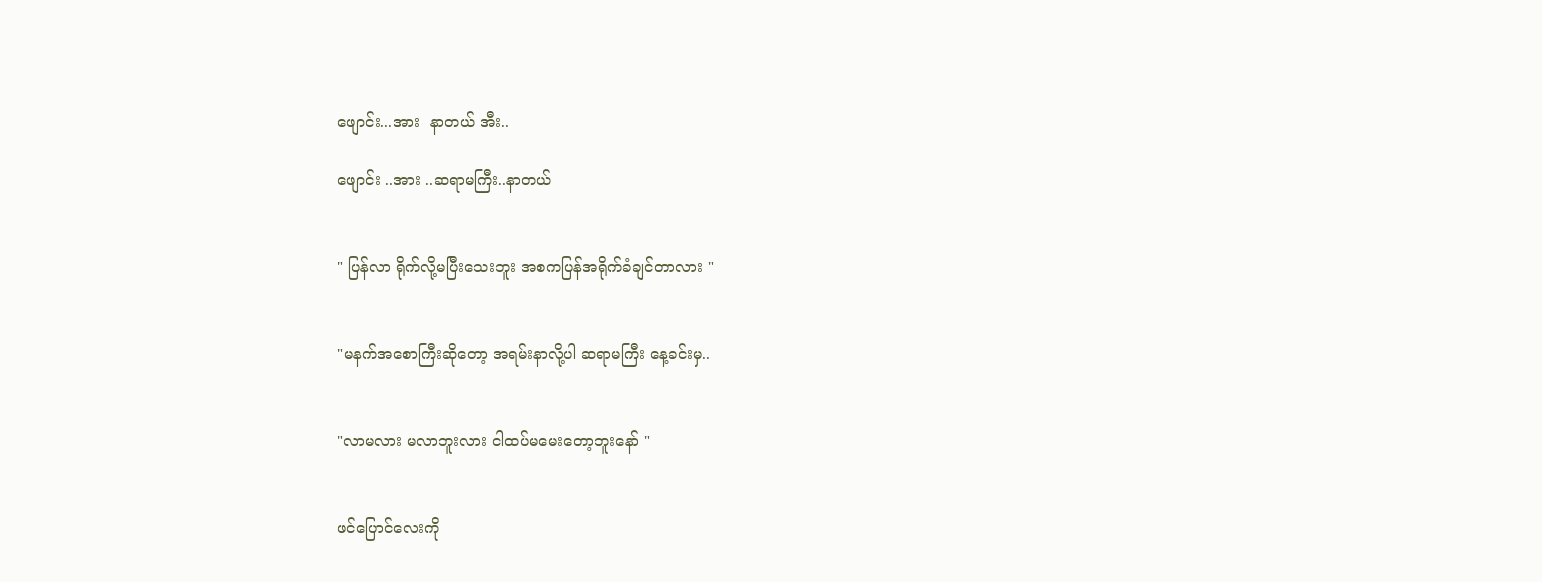ဖျောင်း...အား  နာတယ် အီး..

ဖျောင်း ..အား ..ဆရာမကြီး..နာတယ်


" ပြန်လာ ရိုက်လို့မပြီးသေးဘူး အစကပြန်အရိုက်ခံချင်တာလား "


"မနက်အစောကြီးဆိုတော့ အရမ်းနာလို့ပါ ဆရာမကြီး နေ့ခင်းမှ..


"လာမလား မလာဘူးလား ငါထပ်မမေးတော့ဘူးနော် "


ဖင်ပြောင်လေးကို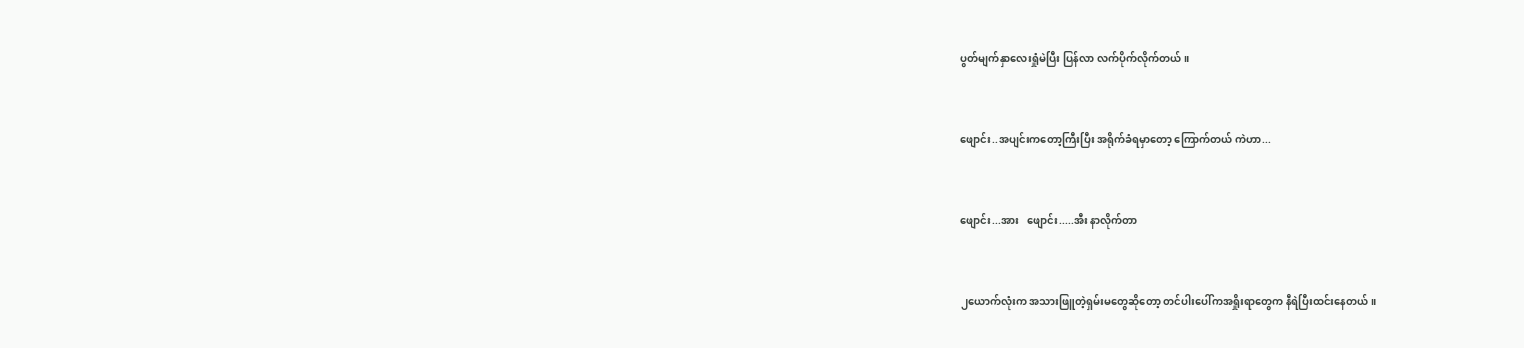ပွတ်မျက်နှာလေးရှုံမဲပြီး ပြန်လာ လက်ပိုက်လိုက်တယ်။


ဖျောင်း..အပျင်းကတော့ကြီးပြီး အရိုက်ခံရမှာတော့ ကြောက်တယ် ကဲဟာ...


ဖျောင်း...အား   ဖျောင်း.....အီး နာလိုက်တာ


၂ယောက်လုံးက အသားဖြူတဲ့ရှမ်းမတွေဆိုတော့ တင်ပါးပေါ်ကအရှိုးရာတွေက နီရဲပြီးထင်းနေတယ်။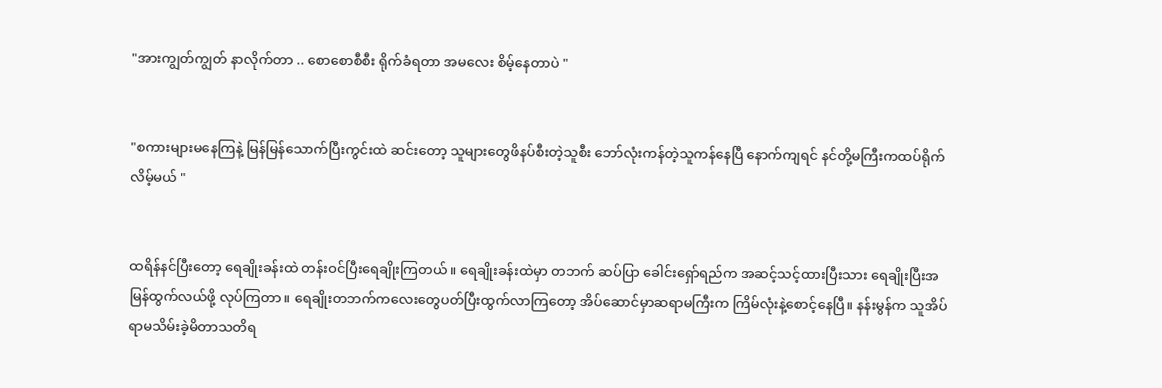"အားကျွတ်ကျွတ် နာလိုက်တာ .. စောစောစီစီး ရိုက်ခံရတာ အမလေး စိမ့်နေတာပဲ "


"စကားများမနေကြနဲ့ မြန်မြန်သောက်ပြီးကွင်းထဲ ဆင်းတော့ သူများတွေဖိနပ်စီးတဲ့သူစီး ဘော်လုံးကန်တဲ့သူကန်နေပြီ နောက်ကျရင် နင်တို့မကြီးကထပ်ရိုက်လိမ့်မယ် "


ထရိန်နင်ပြီးတော့ ရေချိုးခန်းထဲ တန်းဝင်ပြီးရေချိုးကြတယ်။ ရေချိုးခန်းထဲမှာ တဘက် ဆပ်ပြာ ခေါင်းရှော်ရည်က အဆင့်သင့်ထားပြီးသား ရေချိုးပြီးအမြန်ထွက်လယ်ဖို့ လုပ်ကြတာ။ ရေချိုးတဘက်ကလေးတွေပတ်ပြီးထွက်လာကြတော့ အိပ်ဆောင်မှာဆရာမကြီးက ကြိမ်လုံးနဲ့စောင့်နေပြီ။ နန်းမွန်က သူအိပ်ရာမသိမ်းခဲ့မိတာသတိရ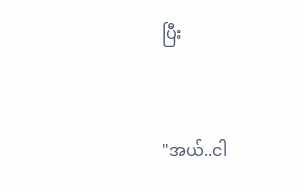ပြီး


"အယ်..ငါ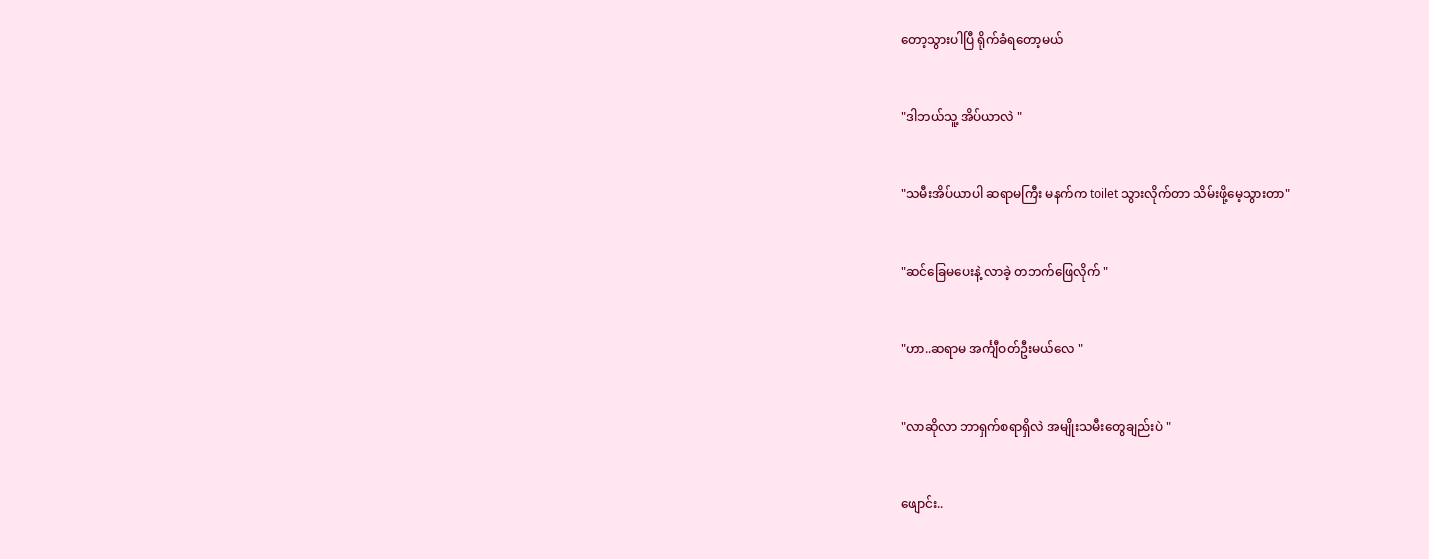တော့သွားပါပြီ ရိုက်ခံရတော့မယ်


"ဒါဘယ်သူ့ အိပ်ယာလဲ "


"သမီးအိပ်ယာပါ ဆရာမကြီး မနက်က toilet သွားလိုက်တာ သိမ်းဖို့မေ့သွားတာ"


"ဆင်ခြေမပေးနဲ့ လာခဲ့ တဘက်ဖြေလိုက် "


"ဟာ..ဆရာမ အင်္ကျီဝတ်ဦးမယ်လေ "


"လာဆိုလာ ဘာရှက်စရာရှိလဲ အမျိုးသမီးတွေချည်းပဲ "


ဖျောင်း..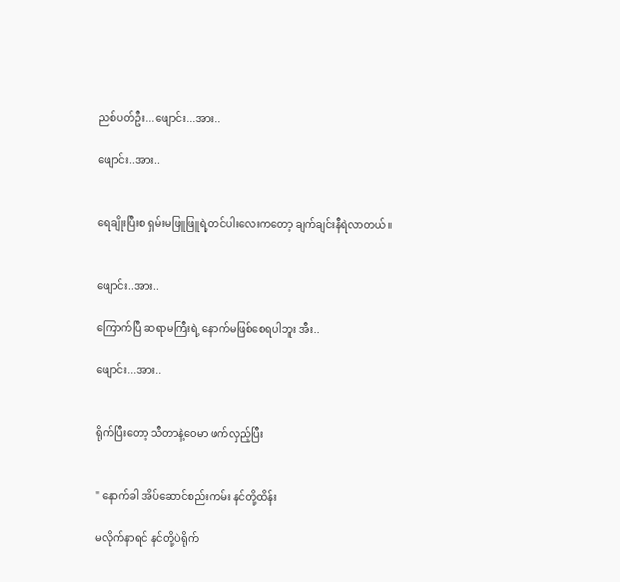ညစ်ပတ်ဦး...ဖျောင်း...အား..

ဖျောင်း..အား..


ရေချိုးပြီးစ ရှမ်းမဖြူဖြူရဲ့တင်ပါးလေးကတော့ ချက်ချင်းနီရဲလာတယ်။


ဖျောင်း..အား..

ကြောက်ပြီ ဆရာမကြီးရဲ့ နောက်မဖြစ်စေရပါဘူး အီး..

ဖျောင်း...အား..


ရိုက်ပြီးတော့ သီတာနဲ့ဝေမာ ဖက်လှည့်ပြီး


" နောက်ခါ အိပ်ဆောင်စည်းကမ်း နင်တို့ထိန်း

မလိုက်နာရင် နင်တို့ပဲရိုက်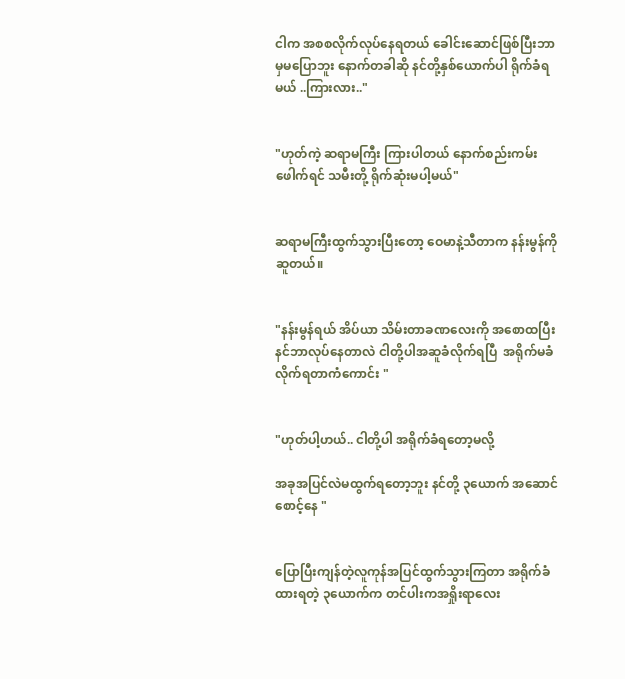ငါက အစစလိုက်လုပ်နေရတယ် ခေါင်းဆောင်ဖြစ်ပြီးဘာမှမပြောဘူး နောက်တခါဆို နင်တို့နှစ်ယောက်ပါ ရိုက်ခံရမယ် ..ကြားလား.."


"ဟုတ်ကဲ့ ဆရာမကြီး ကြားပါတယ် နောက်စည်းကမ်းဖေါက်ရင် သမီးတို့ ရိုက်ဆုံးမပါ့မယ်"


ဆရာမကြီးထွက်သွားပြီးတော့ ဝေမာနဲ့သီတာက နန်းမွန်ကိုဆူတယ်။


"နန်းမွန်ရယ် အိပ်ယာ သိမ်းတာခဏလေးကို အစောထပြီး နင်ဘာလုပ်နေတာလဲ ငါတို့ပါအဆူခံလိုက်ရပြီ  အရိုက်မခံလိုက်ရတာကံကောင်း "


"ဟုတ်ပါ့ဟယ်.. ငါတို့ပါ အရိုက်ခံရတော့မလို့

အခုအပြင်လဲမထွက်ရတော့ဘူး နင်တို့ ၃ယောက် အဆောင်စောင့်နေ "


ပြောပြီးကျန်တဲ့လူကုန်အပြင်ထွက်သွားကြတာ အရိုက်ခံထားရတဲ့ ၃ယောက်က တင်ပါးကအရှိုးရာလေး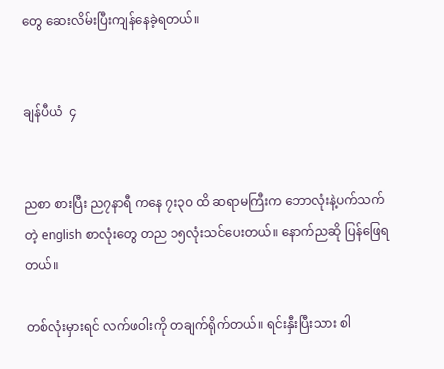တွေ ဆေးလိမ်းပြီးကျန်နေခဲ့ရတယ်။


ချန်ပီယံ  ၄


ညစာ စားပြီး ည၇နာရီ ကနေ ၇း၃၀ ထိ ဆရာမကြီးက ဘောလုံးနဲ့ပက်သက်တဲ့ english စာလုံးတွေ တည ၁၅လုံးသင်ပေးတယ်။ နောက်ညဆို ပြန်ဖြေရတယ်။

တစ်လုံးမှားရင် လက်ဖဝါးကို တချက်ရိုက်တယ်။ ရင်းနှီးပြီးသား စါ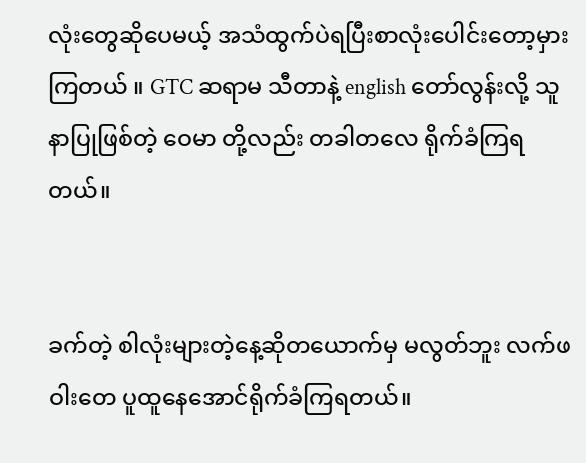လုံးတွေဆိုပေမယ့် အသံထွက်ပဲရပြီးစာလုံးပေါင်းတော့မှားကြတယ် ။ GTC ဆရာမ သီတာနဲ့ english တော်လွန်းလို့ သူနာပြုဖြစ်တဲ့ ဝေမာ တို့လည်း တခါတလေ ရိုက်ခံကြရတယ်။


ခက်တဲ့ စါလုံးများတဲ့နေ့ဆိုတယောက်မှ မလွတ်ဘူး လက်ဖဝါးတေ ပူထူနေအောင်ရိုက်ခံကြရတယ်။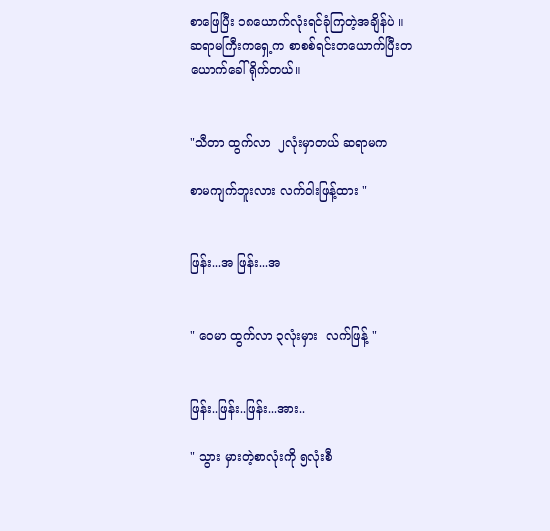စာဖြေပြီး ၁၈ယောက်လုံးရင်ခုံကြတဲ့အချိန်ပဲ ။ ဆရာမကြီးကရှေ့က စာစစ်ရင်းတယောက်ပြီးတယောက်ခေါ် ရိုက်တယ်။


"သီတာ ထွက်လာ  ၂လုံးမှာတယ် ဆရာမက

စာမကျက်ဘူးလား လက်ဝါးဖြန့်ထား "


ဖြန်း...အ ဖြန်း...အ


" ဝေမာ ထွက်လာ ၃လုံးမှား  လက်ဖြန့် "


ဖြန်း..ဖြန်း..ဖြန်း...အား..

" သွား မှားတဲ့စာလုံးကို ၅လုံးစီ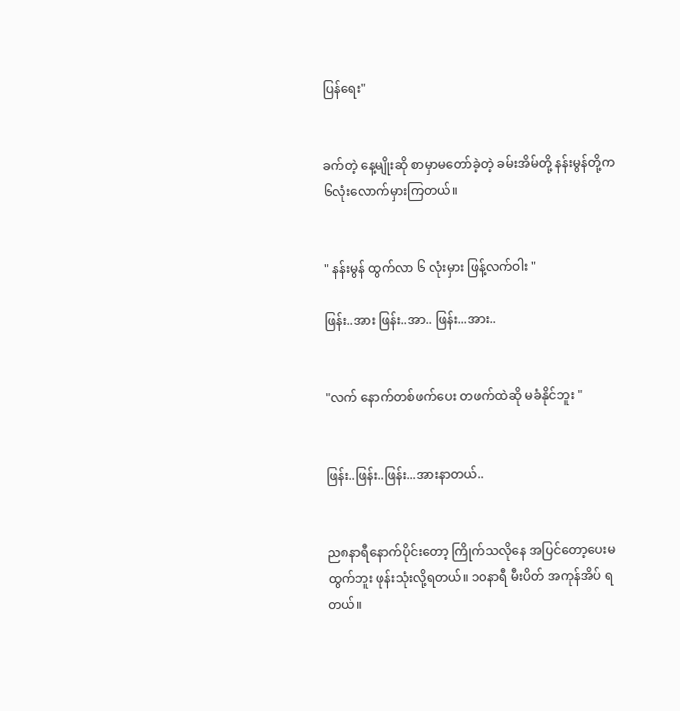ပြန်ရေး"


ခက်တဲ့ နေ့မျိုးဆို စာမှာမတော်ခဲ့တဲ့ ခမ်းအိမ်တို့ နန်းမွန်တို့က ၆လုံးလောက်မှားကြတယ်။


" နန်းမွန် ထွက်လာ ၆ လုံးမှား ဖြန့်လက်ဝါး "

ဖြန်း..အား ဖြန်း..အာ.. ဖြန်း...အား..


"လက် နောက်တစ်ဖက်ပေး တဖက်ထဲဆို မခံနိုင်ဘူး "


ဖြန်း..ဖြန်း..ဖြန်း...အားနာတယ်..


ည၈နာရီနောက်ပိုင်းတော့ ကြိုက်သလိုနေ အပြင်တော့ပေးမထွက်ဘူး ဖုန်းသုံးလို့ရတယ်။ ၁၀နာရီ မီးပိတ် အကုန်အိပ် ရတယ်။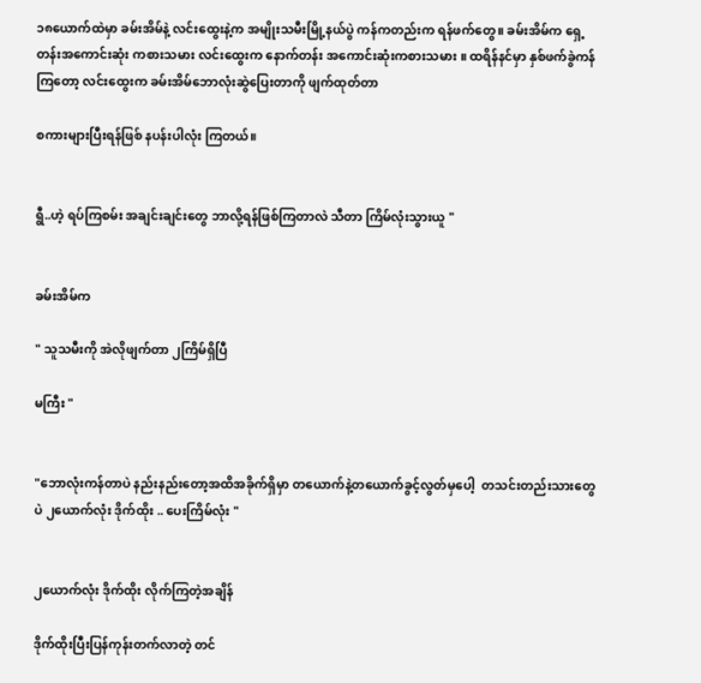၁၈ယောက်ထဲမှာ ခမ်းအိမ်နဲ့ လင်းထွေးနဲ့က အမျိုးသမီးမြို့နယ်ပွဲ ကန်ကတည်းက ရန်ဖက်တွေ။ ခမ်းအိမ်က ရှေ့တန်းအကောင်းဆုံး ကစားသမား လင်းထွေးက နောက်တန်း အကောင်းဆုံးကစားသမား ။ ထရိန်နင်မှာ နှစ်ဖက်ခွဲကန်ကြတော့ လင်းထွေးက ခမ်းအိမ်ဘောလုံးဆွဲပြေးတာကို ဖျက်ထုတ်တာ

စကားများပြီးရန်ဖြစ် နပန်းပါလုံး ကြတယ်။


ရွီ..ဟဲ့ ရပ်ကြစမ်း အချင်းချင်းတွေ ဘာလို့ရန်ဖြစ်ကြတာလဲ သီတာ ကြိမ်လုံးသွားယူ "


ခမ်းအိမ်က

" သူသမီးကို အဲလိုဖျက်တာ ၂ကြိမ်ရှိပြီ

မကြီး "


"ဘောလုံးကန်တာပဲ နည်းနည်းတော့အထိအခိုက်ရှိမှာ တယောက်နဲ့တယောက်ခွင့်လွတ်မှပေါ့  တသင်းတည်းသားတွေပဲ ၂ယောက်လုံး ဒိုက်ထိုး .. ပေးကြိမ်လုံး "


၂ယောက်လုံး ဒိုက်ထိုး လိုက်ကြတဲ့အချိန်

ဒိုက်ထိုးပြီးပြန်ကုန်းတက်လာတဲ့ တင်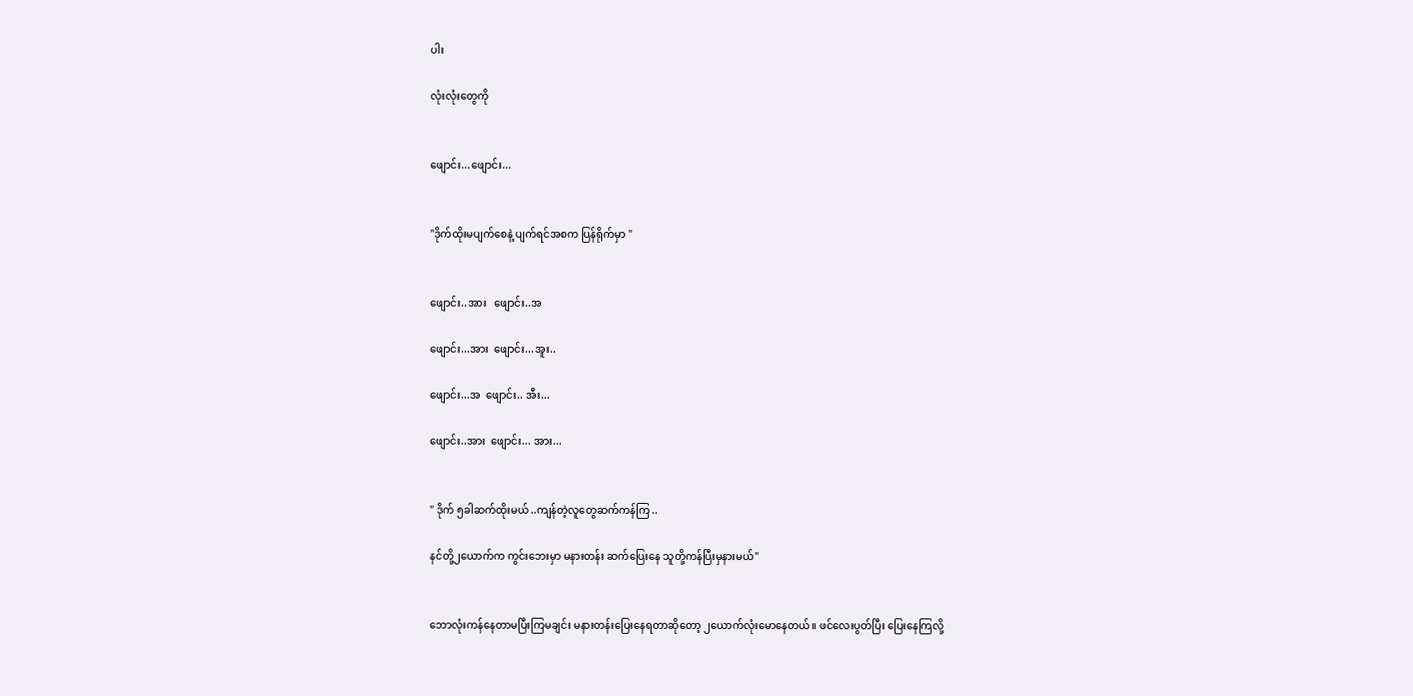ပါး

လုံးလုံးတွေကို


ဖျောင်း...ဖျောင်း...


"ဒိုက်ထိုးမပျက်စေနဲ့ ပျက်ရင်အစက ပြန်ရိုက်မှာ "


ဖျောင်း..အား   ဖျောင်း..အ

ဖျောင်း...အား  ဖျောင်း...အူး..

ဖျောင်း...အ  ဖျောင်း.. အီး...

ဖျောင်း..အား  ဖျောင်း... အား...


" ဒိုက် ၅ခါဆက်ထိုးမယ် ..ကျန်တဲ့လူတွေဆက်ကန်ကြ ..

နင်တို့၂ယောက်က ကွင်းဘေးမှာ မနားတန်း ဆက်ပြေးနေ သူတို့ကန်ပြီးမှနားမယ်"


ဘောလုံးကန်နေတာမပြီးကြမချင်း မနားတန်းပြေးနေရတာဆိုတော့ ၂ယောက်လုံးမောနေတယ်။ ဖင်လေးပွတ်ပြီး ပြေးနေကြလို့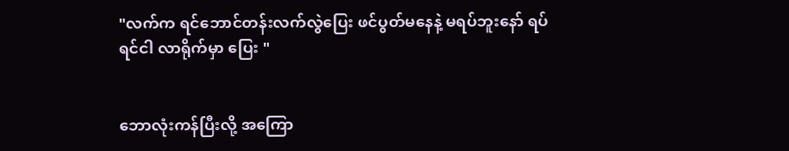"လက်က ရင်ဘောင်တန်းလက်လွဲပြေး ဖင်ပွတ်မနေနဲ့ မရပ်ဘူးနော် ရပ်ရင်ငါ လာရိုက်မှာ ပြေး "


ဘောလုံးကန်ပြီးလို့ အကြော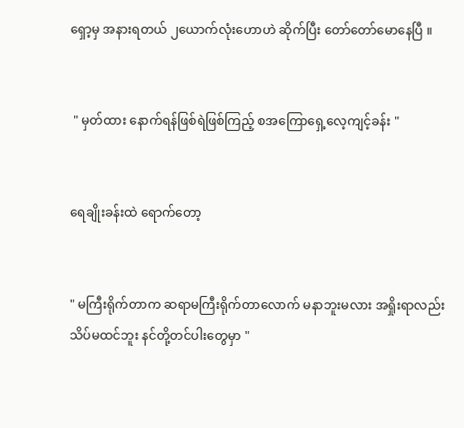ရှော့မှ အနားရတယ် ၂ယောက်လုံးဟောဟဲ ဆိုက်ပြီး တော်တော်မောနေပြီ ။


 " မှတ်ထား နောက်ရန်ဖြစ်ရဲဖြစ်ကြည့် စအကြောရှေ့လေ့ကျင့်ခန်း "


ရေချိုးခန်းထဲ ရောက်တော့


" မကြီးရိုက်တာက ဆရာမကြီးရိုက်တာလောက် မနာဘူးမလား အရှိုးရာလည်းသိပ်မထင်ဘူး နင်တို့တင်ပါးတွေမှာ "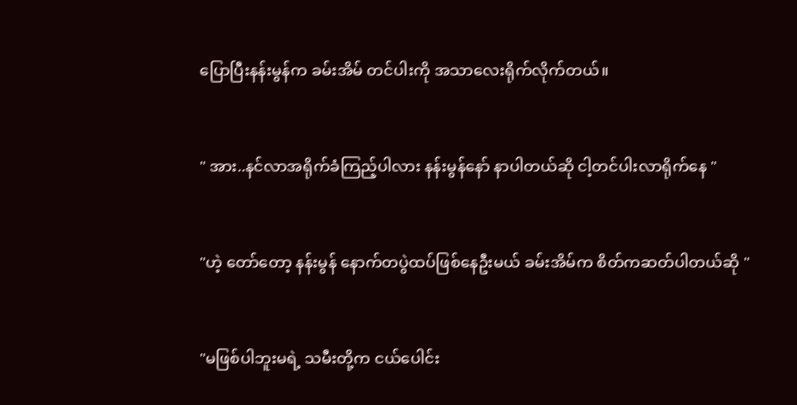ပြောပြီးနန်းမွန်က ခမ်းအိမ် တင်ပါးကို အသာလေးရိုက်လိုက်တယ်။


" အား..နင်လာအရိုက်ခံကြည့်ပါလား နန်းမွန်နော် နာပါတယ်ဆို ငါ့တင်ပါးလာရိုက်နေ "


"ဟဲ့ တော်တော့ နန်းမွန် နောက်တပွဲထပ်ဖြစ်နေဦးမယ် ခမ်းအိမ်က စိတ်ကဆတ်ပါတယ်ဆို "


"မဖြစ်ပါဘူးမရဲ့ သမီးတို့က ငယ်ပေါင်း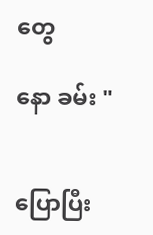တွေ

နော ခမ်း "


ပြောပြီး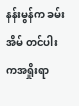နန်းမွန်က ခမ်းအိမ် တင်ပါးကအရှိုးရာ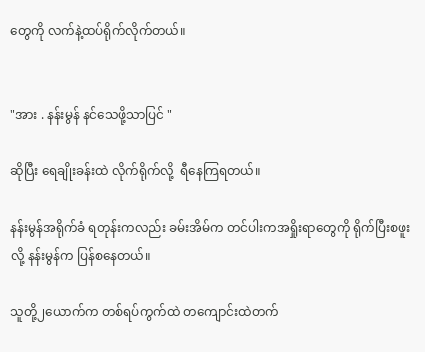တွေကို လက်နဲ့ထပ်ရိုက်လိုက်တယ်။


"အား . နန်းမွန် နင်သေဖို့သာပြင် "

ဆိုပြီး ရေချိုးခန်းထဲ လိုက်ရိုက်လို့  ရီနေကြရတယ်။

နန်းမွန်အရိုက်ခံ ရတုန်းကလည်း ခမ်းအိမ်က တင်ပါးကအရှိုးရာတွေကို ရိုက်ပြီးစဖူးလို့ နန်းမွန်က ပြန်စနေတယ်။

သူတို့၂ယောက်က တစ်ရပ်ကွက်ထဲ တကျောင်းထဲတက်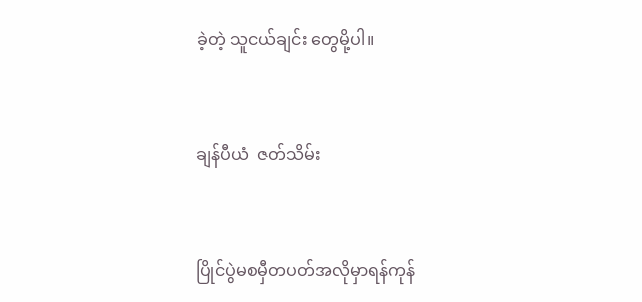ခဲ့တဲ့ သူငယ်ချင်း တွေမို့ပါ။


ချန်ပီယံ  ဇတ်သိမ်း


ပြိုင်ပွဲမစမှီတပတ်အလိုမှာရန်ကုန်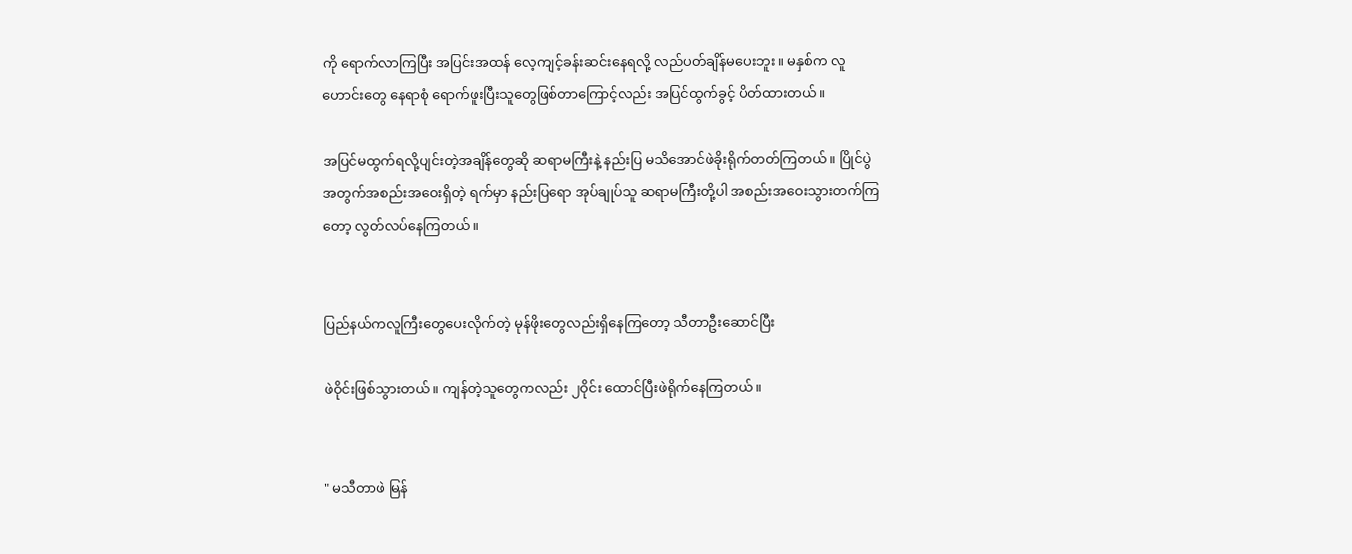ကို ရောက်လာကြပြီး အပြင်းအထန် လေ့ကျင့်ခန်းဆင်းနေရလို့ လည်ပတ်ချိန်မပေးဘူး။ မနှစ်က လူဟောင်းတွေ နေရာစုံ ရောက်ဖူးပြီးသူတွေဖြစ်တာကြောင့်လည်း အပြင်ထွက်ခွင့် ပိတ်ထားတယ်။

အပြင်မထွက်ရလို့ပျင်းတဲ့အချိန်တွေဆို ဆရာမကြီးနဲ့ နည်းပြ မသိအောင်ဖဲခိုးရိုက်တတ်ကြတယ်။ ပြိုင်ပွဲအတွက်အစည်းအဝေးရှိတဲ့ ရက်မှာ နည်းပြရော အုပ်ချုပ်သူ ဆရာမကြီးတို့ပါ အစည်းအဝေးသွားတက်ကြတော့ လွတ်လပ်နေကြတယ်။


ပြည်နယ်ကလူကြီးတွေပေးလိုက်တဲ့ မုန်ဖိုးတွေလည်းရှိနေကြတော့ သီတာဦးဆောင်ပြီး

ဖဲဝိုင်းဖြစ်သွားတယ်။ ကျန်တဲ့သူတွေကလည်း ၂ဝိုင်း ထောင်ပြီးဖဲရိုက်နေကြတယ်။


" မသီတာဖဲ မြန်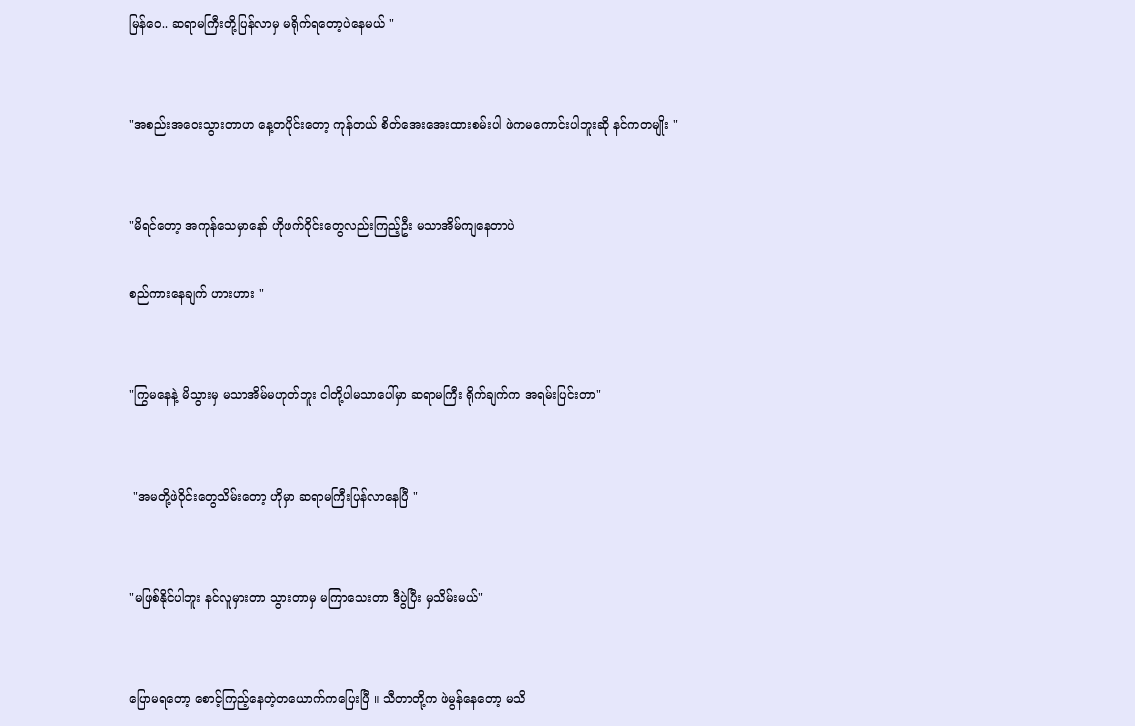မြန်ဝေ.. ဆရာမကြီးတို့ပြန်လာမှ မရိုက်ရတော့ပဲနေမယ် "


"အစည်းအဝေးသွားတာဟ နေ့တပိုင်းတော့ ကုန်တယ် စိတ်အေးအေးထားစမ်းပါ ဖဲကမကောင်းပါဘူးဆို နင်ကတမျိုး "


"မိရင်တော့ အကုန်သေမှာနော် ဟိုဖက်ဝိုင်းတွေလည်းကြည့်ဦး မသာအိမ်ကျနေတာပဲ

စည်ကားနေချက် ဟားဟား "


"ကြွမနေနဲ့ မိသွားမှ မသာအိမ်မဟုတ်ဘူး ငါတို့ပါမသာပေါ်မှာ ဆရာမကြီး ရိုက်ချက်က အရမ်းပြင်းတာ"


 "အမတို့ဖဲဝိုင်းတွေသိမ်းတော့ ဟိုမှာ ဆရာမကြီးပြန်လာနေပြီ "


"မဖြစ်နိုင်ပါဘူး နင်လူမှားတာ သွားတာမှ မကြာသေးတာ ဒီပွဲပြီး မှသိမ်းမယ်"


ပြောမရတော့ စောင့်ကြည့်နေတဲ့တယောက်ကပြေးပြီ ။ သီတာတို့က ဖဲမွန်နေတော့ မသိ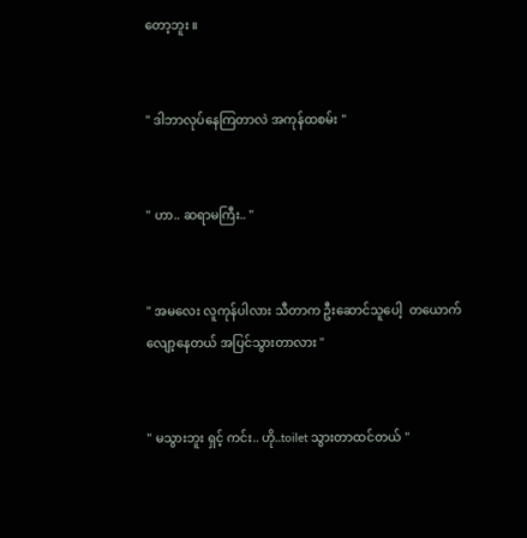တော့ဘူး ။


" ဒါဘာလုပ်နေကြတာလဲ အကုန်ထစမ်း "


" ဟာ.. ဆရာမကြီး.. "


" အမလေး လူကုန်ပါလား သီတာက ဦးဆောင်သူပေါ့  တယောက် လျော့နေတယ် အပြင်သွားတာလား "


" မသွားဘူး ရှင့် ကင်း.. ဟို..toilet သွားတာထင်တယ် "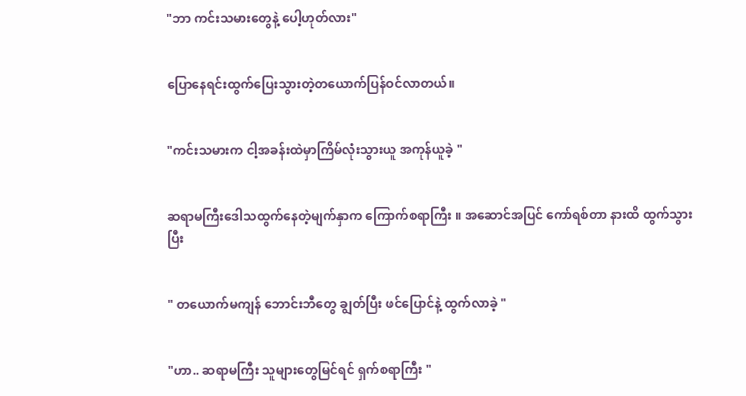"ဘာ ကင်းသမားတွေနဲ့ ပေါ့ဟုတ်လား"


ပြောနေရင်းထွက်ပြေးသွားတဲ့တယောက်ပြန်ဝင်လာတယ်။


"ကင်းသမားက ငါ့အခန်းထဲမှာကြိမ်လုံးသွားယူ အကုန်ယူခဲ့ "


ဆရာမကြီးဒေါသထွက်နေတဲ့မျက်နှာက ကြောက်စရာကြီး ။ အဆောင်အပြင် ကော်ရစ်တာ နားထိ ထွက်သွားပြီး


" တယောက်မကျန် ဘောင်းဘီတွေ ချွတ်ပြီး ဖင်ပြောင်နဲ့ ထွက်လာခဲ့ "


"ဟာ.. ဆရာမကြီး သူများတွေမြင်ရင် ရှက်စရာကြီး "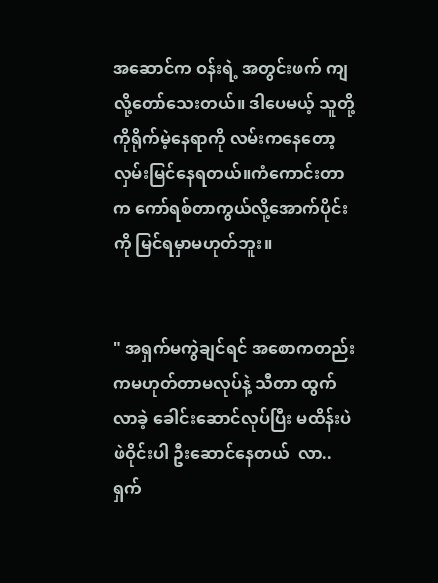အဆောင်က ဝန်းရဲ့ အတွင်းဖက် ကျလို့တော်သေးတယ်။ ဒါပေမယ့် သူတို့ကိုရိုက်မဲ့နေရာကို လမ်းကနေတော့ လှမ်းမြင်နေရတယ်။ကံကောင်းတာက ကော်ရစ်တာကွယ်လို့အောက်ပိုင်းကို မြင်ရမှာမဟုတ်ဘူး။


" အရှက်မကွဲချင်ရင် အစောကတည်းကမဟုတ်တာမလုပ်နဲ့ သီတာ ထွက်လာခဲ့ ခေါင်းဆောင်လုပ်ပြီး မထိန်းပဲ ဖဲဝိုင်းပါ ဦးဆောင်နေတယ်  လာ..ရှက်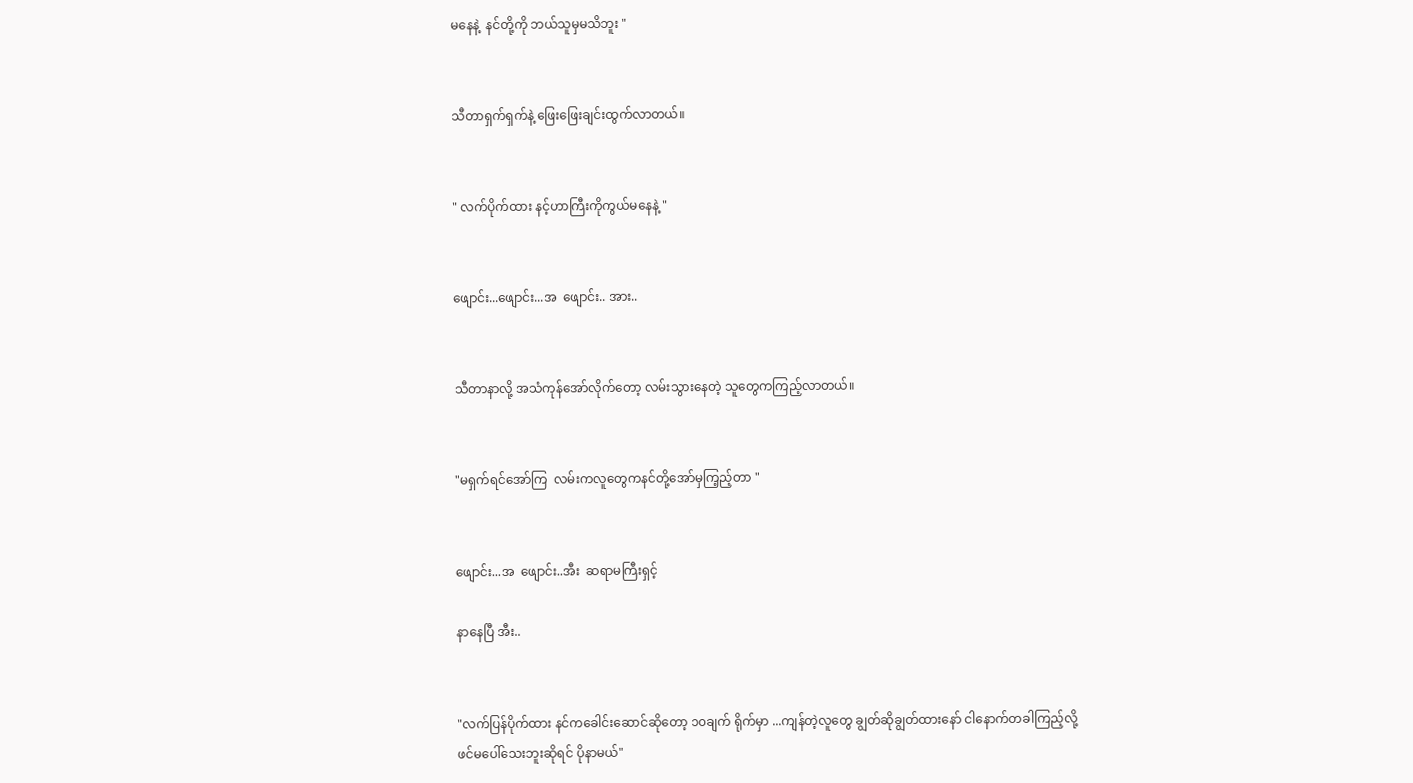မနေနဲ့  နင်တို့ကို ဘယ်သူမှမသိဘူး "


သီတာရှက်ရှက်နဲ့ ဖြေးဖြေးချင်းထွက်လာတယ်။


" လက်ပိုက်ထား နင့်ဟာကြီးကိုကွယ်မနေနဲ့ "


ဖျောင်း...ဖျောင်း...အ  ဖျောင်း.. အား..


သီတာနာလို့ အသံကုန်အော်လိုက်တော့ လမ်းသွားနေတဲ့ သူတွေကကြည့်လာတယ်။


"မရှက်ရင်အော်ကြ  လမ်းကလူတွေကနင်တို့အော်မှကြ့ည့်တာ "


ဖျောင်း...အ  ဖျောင်း..အီး  ဆရာမကြီးရှင့်

နာနေပြီ အီး..


"လက်ပြန်ပိုက်ထား နင်ကခေါင်းဆောင်ဆိုတော့ ၁၀ချက် ရိုက်မှာ ...ကျန်တဲ့လူတွေ ချွတ်ဆိုချွတ်ထားနော် ငါနောက်တခါကြည့်လို့ ဖင်မပေါ်သေးဘူးဆိုရင် ပိုနာမယ်"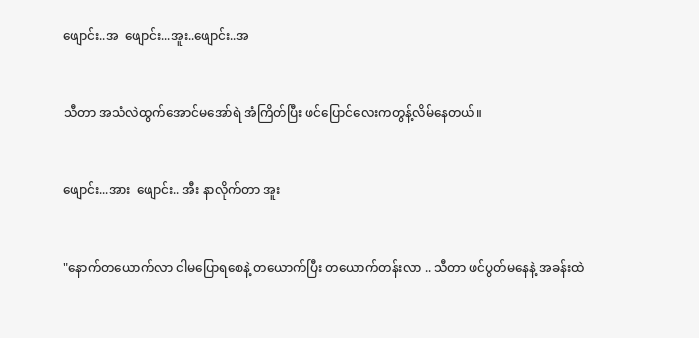ဖျောင်း..အ  ဖျောင်း...အူး..ဖျောင်း..အ


သီတာ အသံလဲထွက်အောင်မအော်ရဲ အံကြိတ်ပြီး ဖင်ပြောင်လေးကတွန့်လိမ်နေတယ်။


ဖျောင်း...အား  ဖျောင်း.. အီး နာလိုက်တာ အူး


"နောက်တယောက်လာ ငါမပြောရစေနဲ့ တယောက်ပြီး တယောက်တန်းလာ .. သီတာ ဖင်ပွတ်မနေနဲ့ အခန်းထဲ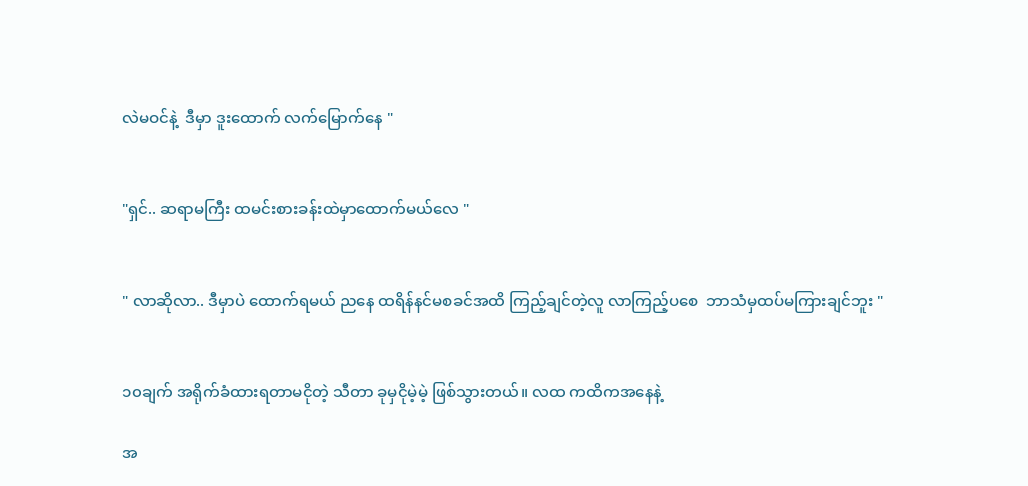လဲမဝင်နဲ့  ဒီမှာ ဒူးထောက် လက်မြောက်နေ "


"ရှင်.. ဆရာမကြီး ထမင်းစားခန်းထဲမှာထောက်မယ်လေ "


" လာဆိုလာ.. ဒီမှာပဲ ထောက်ရမယ် ညနေ ထရိန်နင်မစခင်အထိ ကြည့်ချင်တဲ့လူ လာကြည့်ပစေ  ဘာသံမှထပ်မကြားချင်ဘူး "


၁၀ချက် အရိုက်ခံထားရတာမငိုတဲ့ သီတာ ခုမှငိုမဲ့မဲ့ ဖြစ်သွားတယ်။ လထ ကထိကအနေနဲ့

အ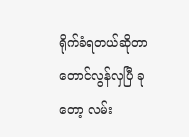ရိုက်ခံရတယ်ဆိုတာတောင်လွန်လှပြီ ခုတော့ လမ်း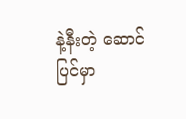နဲ့နီးတဲ့ ဆောင်ပြင်မှာ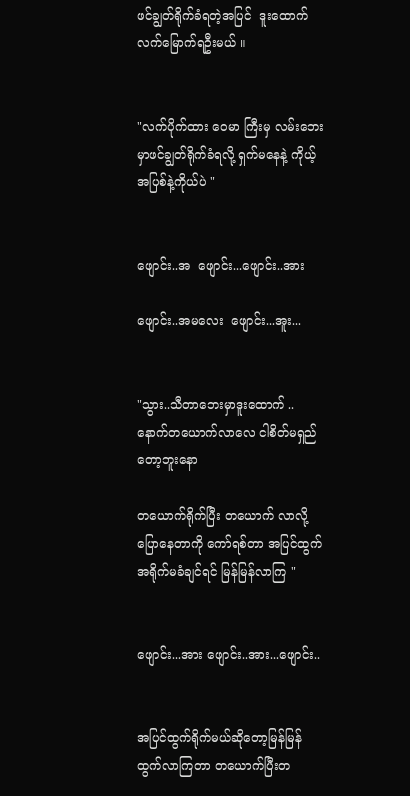ဖင်ချွတ်ရိုက်ခံရတဲ့အပြင်  ဒူးထောက်လက်မြောက်ရဦးမယ် ။


"လက်ပိုက်ထား ဝေမာ ကြီးမှ လမ်းဘေးမှာဖင်ချွတ်ရိုက်ခံရလို့ ရှက်မနေနဲ့ ကိုယ့်အပြစ်နဲ့ကိုယ်ပဲ "


ဖျောင်း..အ  ဖျောင်း...ဖျောင်း..အား

ဖျောင်း..အမလေး  ဖျောင်း...အူး...


"သွား..သီတာဘေးမှာဒူးထောက် .. နောက်တယောက်လာလေ ငါစိတ်မရှည်တော့ဘူးနော

တယောက်ရိုက်ပြီး တယောက် လာလို့ပြောနေတာကို ကော်ရစ်တာ အပြင်ထွက် အရိုက်မခံချင်ရင် မြန်မြန်လာကြ "


ဖျောင်း...အား ဖျောင်း..အား...ဖျောင်း..


အပြင်ထွက်ရိုက်မယ်ဆိုတော့မြန်မြန်ထွက်လာကြတာ တယောက်ပြီးတ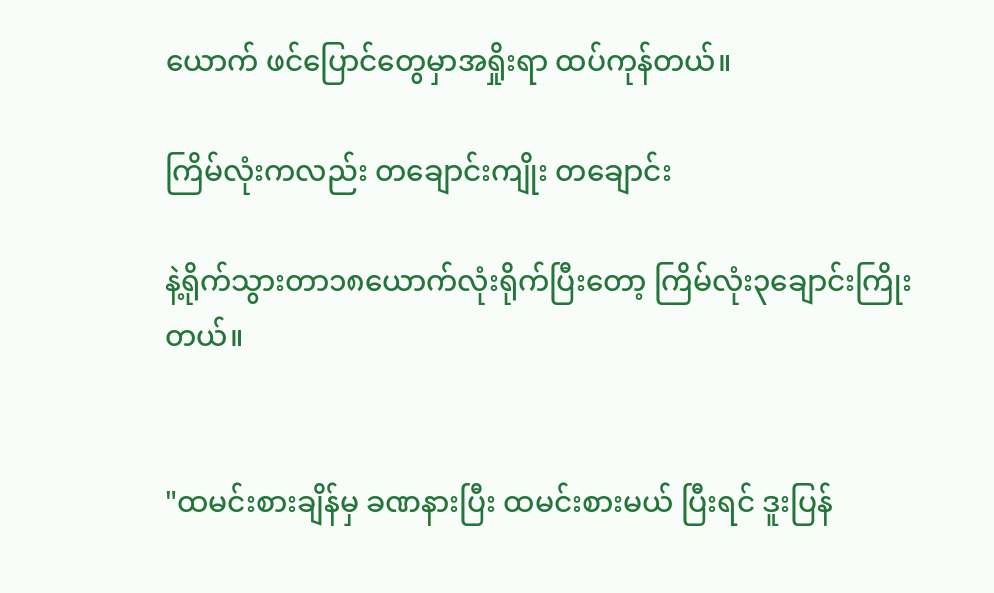ယောက် ဖင်ပြောင်တွေမှာအရှိုးရာ ထပ်ကုန်တယ်။

ကြိမ်လုံးကလည်း တချောင်းကျိုး တချောင်း

နဲ့ရိုက်သွားတာ၁၈ယောက်လုံးရိုက်ပြီးတော့ ကြိမ်လုံး၃ချောင်းကြိုးတယ်။


"ထမင်းစားချိန်မှ ခဏနားပြီး ထမင်းစားမယ် ပြီးရင် ဒူးပြန်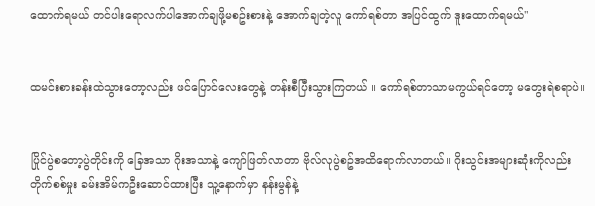ထောက်ရမယ် တင်ပါးရောလက်ပါအောက်ချဖို့မစဥ်းစားနဲ့ အောက်ချတဲ့လူ ကော်ရစ်တာ အပြင်ထွက် ဒူးထောက်ရမယ်"


ထမင်းစားခန်းထဲသွားတော့လည်း ဖင်ပြောင်လေးတွေနဲ့ တန်းစီပြီးသွားကြတယ် ။ ကော်ရစ်တာသာမကွယ်ရင်တော့ မတွေးရဲစရာပဲ။


ပြိုင်ပွဲစတော့ပွဲတိုင်းကို ခြေအသာ ဂိုးအသာနဲ့ ကျော်ဖြတ်လာတာ ဗိုလ်လုပွဲစဥ်အထိရောက်လာတယ်။ ဂိုးသွင်းအများဆုံးကိုလည်း တိုက်စစ်မှုး ခမ်းအိမ်ကဦးဆောင်ထားပြီး သူ့နောက်မှာ နန်းမွန်နဲ့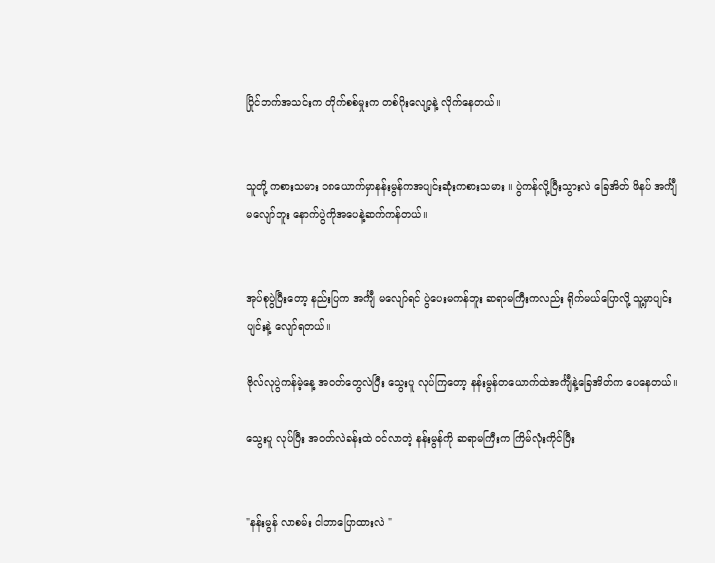ပြိုင်ဘက်အသင်းက တိုက်စစ်မှုးက တစ်ဂိုးလျော့နဲ့ လိုက်နေတယ်။


သူတို့ ကစားသမား ၁၈ယောက်မှာနန်းမွန်ကအပျင်းဆုံးကစားသမား ။ ပွဲကန်လို့ပြီးသွားလဲ ခြေအိတ် ဖိနပ် အင်္ကျီ မလျော်ဘူး နောက်ပွဲကိုအပေနဲ့ဆက်ကန်တယ်။


အုပ်စုပွဲပြီးတော့ နည်းပြက အင်္ကျီ မလျော်ရင် ပွဲပေးမကန်ဘူး ဆရာမကြီးကလည်း ရိုက်မယ်ပြောလို့ သူ့မှာပျင်းပျင်းနဲ့ လျော်ရတယ်။

ဗိုလ်လုပွဲကန်မဲ့နေ့ အဝတ်တွေလဲပြီး သွေးပူ လုပ်ကြတော့ နန်းမွန်တယောက်ထဲအင်္ကျီနဲ့ခြေအိတ်က ပေနေတယ်။

သွေးပူ လုပ်ပြီး အဝတ်လဲခန်းထဲ ဝင်လာတဲ့ နန်းမွန်ကို ဆရာမကြီးက ကြိမ်လုံးကိုင်ပြီး


"နန်းမွန် လာစမ်း ငါဘာပြောထားလဲ "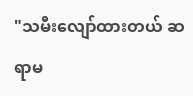"သမီးလျော်ထားတယ် ဆရာမ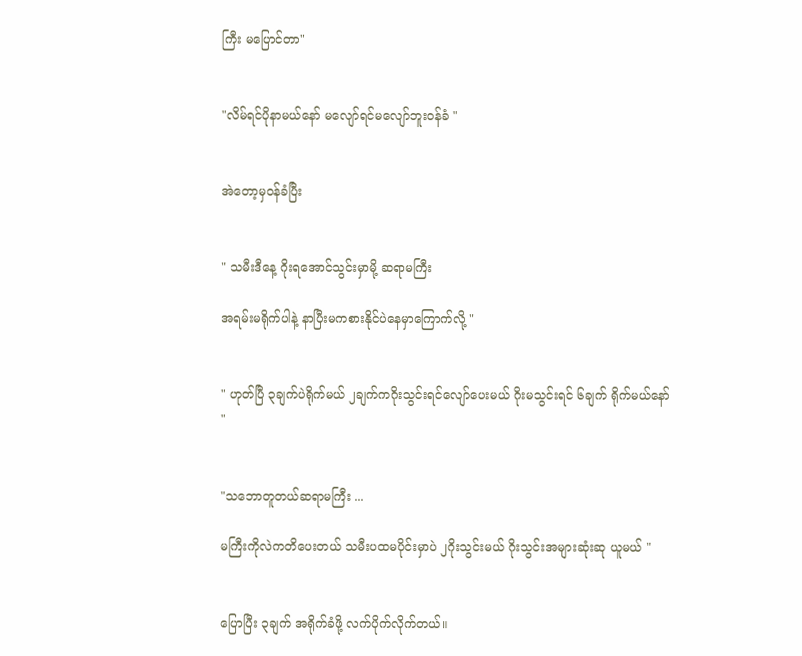ကြီး မပြောင်တာ"


"လိမ်ရင်ပိုနာမယ်နော် မလျော်ရင်မလျော်ဘူးဝန်ခံ "


အဲတော့မှဝန်ခံပြီး


" သမီးဒီနေ့ ဂိုးရအောင်သွင်းမှာမို့ ဆရာမကြီး

အရမ်းမရိုက်ပါနဲ့ နာပြီးမကစားနိုင်ပဲနေမှာကြောက်လို့ "


" ဟုတ်ပြီ ၃ချက်ပဲရိုက်မယ် ၂ချက်ကဂိုးသွင်းရင်လျော်ပေးမယ် ဂိုးမသွင်းရင် ၆ချက် ရိုက်မယ်နော် "


"သဘောတူတယ်ဆရာမကြီး ...

မကြီးကိုလဲကတိပေးတယ် သမီးပထမပိုင်းမှာပဲ ၂ဂိုးသွင်းမယ် ဂိုးသွင်းအများဆုံးဆု ယူမယ် "


ပြောပြီး ၃ချက် အရိုက်ခံဖို့ လက်ပိုက်လိုက်တယ်။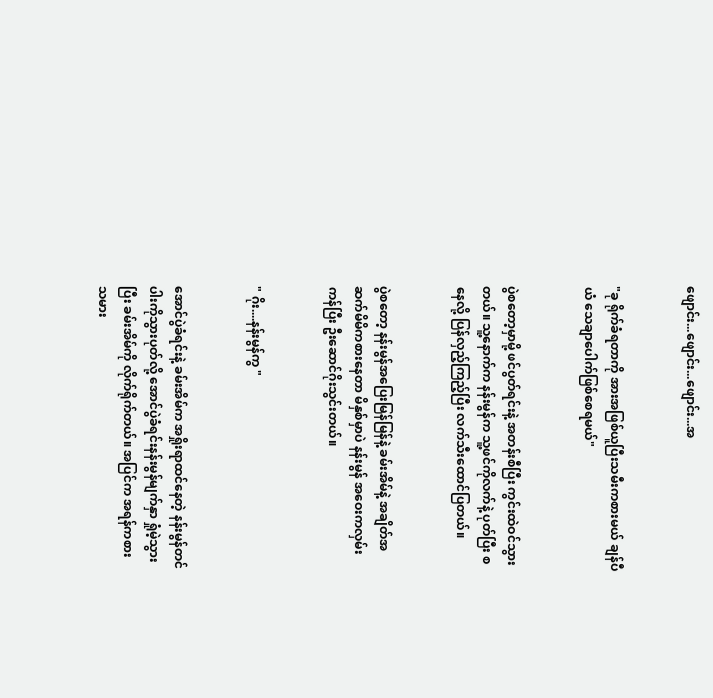ဖျောင်း...ဖျောင်း...ဖျောင်း...အ


"ခု ရိုက်ခံရတာကို အားအဖြစ်ယူပြီးသမီးကစားမယ် ချန်ပီယံ သေချာပေါက်ဖြစ်စေရမယ်"


ပွဲစတော့မှာမို့ ဖင်ပွတ်ရင်းနဲ့ အတန်းစီပြီး ကွင်းထဲဝင်သွားတယ်။ သူ့နောက်က နန်းမွန်က သူ့ဖင်ကိုလက်နဲ့ ပုတ်ပြီး စနေလို့ ပြန်လှည့်ကြည့်ပြီး လက်သီးထောင်ပြတယ်။


ပွဲစတော့ နန်းမွန်အပြေးမြန်မြန်နဲ့ ခမ်းအိမ်နဲ့ အချိတ်အဆက်မိမိကစားနေတာ မိနှစ်မှာပဲ နန်းမွန် အဝေးကလှမ်းကန်ပြီး ဦးဆောင်ဂိုးသွင်းတယ်။


" ဂိုး....နန်းမွန်ကွ "


အောင်ပွဲခံရင်းနဲ့ ခမ်းအိမ်က အရှိုးရာထင်နေတဲ့ နန်းမွန်တင်ပါးကိုသွားပုတ်လို့ အောင်ပွဲခံရင်းနန်းမွန်မျက်နှာ ရှုံမဲ့သွားပြီး ခမ်းအိမ်ကို လိုက်ရိုက်တယ်။ အပြင်က အရန်ကစား သမား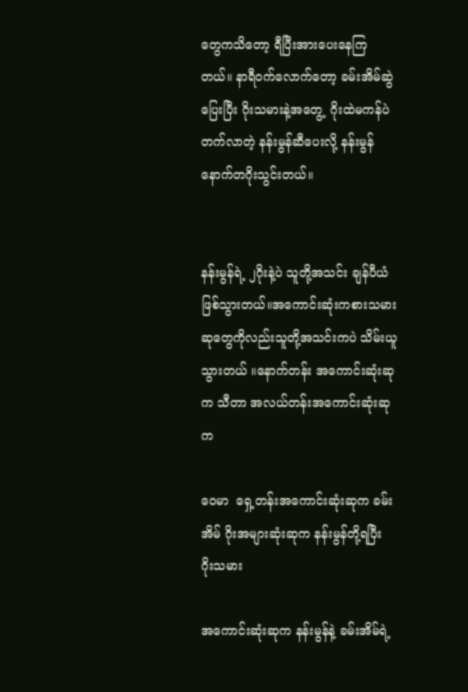တွေကသိတော့ ရီပြီးအားပေးနေကြတယ်။ နာရီဝက်လောက်တော့ ခမ်းအိမ်ဆွဲပြေးပြီး ဂိုးသမားနဲ့အတွေ့  ဂိုးထဲမကန်ပဲတက်လာတဲ့ နန်းမွန်ဆီပေးလို့ နန်းမွန်နောက်တဂိုးသွင်းတယ်။


နန်းမွန်ရဲ့ ၂ဂိုးနဲ့ပဲ သူတို့အသင်း ချန်ပီယံဖြစ်သွားတယ်။အကောင်းဆုံးကစားသမားဆုတွေကိုလည်းသူတို့အသင်းကပဲ သိမ်းယူသွားတယ် ။နောက်တန်း အကောင်းဆုံးဆုက သီတာ အလယ်တန်းအကောင်းဆုံးဆုက

ဝေမာ  ရှေ့တန်းအကောင်းဆုံးဆုက ခမ်းအိမ် ဂိုးအများဆုံးဆုက နန်းမွန်တို့ရပြီး ဂိုးသမား

အကောင်းဆုံးဆုက နန်းမွန်နဲ့ ခမ်းအိမ်ရဲ့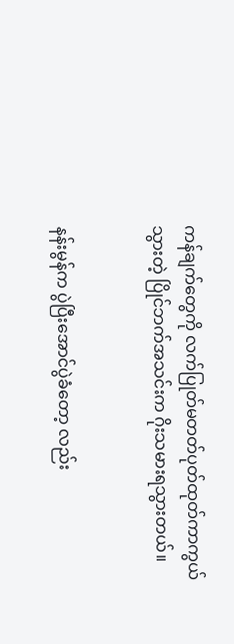ကန်ချက်တွေကို လက်ပြုတ်မတတ်ပုတ်ထုတ်ကာကွယ်သွားတဲ့ ပြိုင်ဘက်အသင်းက ဂိုးသမားရသွားတယ်။


နန်းမွန်က ပွဲပြီးအောင်ပွဲခံတော့ လည်း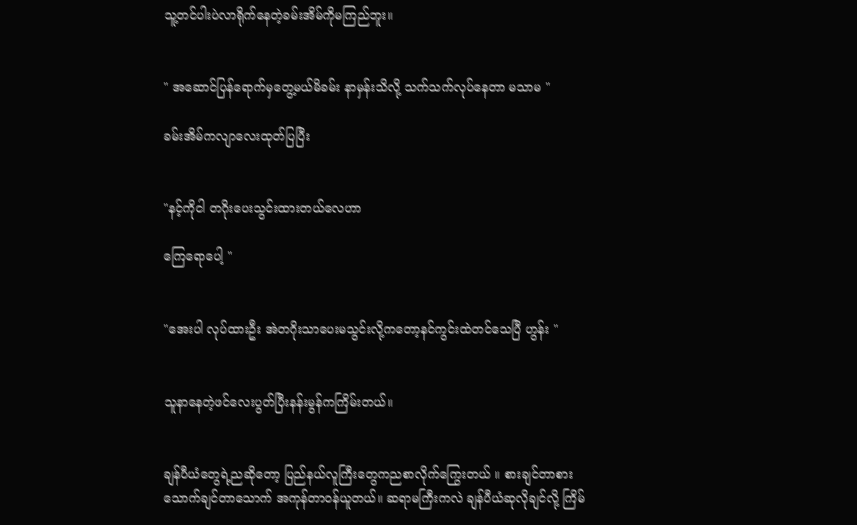သူ့တင်ပါးပဲလာရိုက်နေတဲ့ခမ်းအိမ်ကိုမကြည်ဘူး။


" အဆောင်ပြန်ရောက်မှတွေ့မယ်မိခမ်း နာမှန်းသိလို့ သက်သက်လုပ်နေတာ မသာမ "

ခမ်းအိမ်ကလျာလေးထုတ်ပြပြီး


"နင့်ကိုငါ တဂိုးပေးသွင်းထားတယ်လေဟာ

ကြေရောပေါ့ "


"အေးပါ လုပ်ထားဦး အဲတဂိုးသာပေးမသွင်းလို့ကတော့နင်ကွင်းထဲတင်သေပြီ ဟွန်း "


သူနာနေတဲ့ဖင်လေးပွတ်ပြီးနန်းမွန်ကကြိမ်းတယ်။


ချန်ပီယံတွေရဲ့ညဆိုတော့ ပြည်နယ်လူကြီးတွေကညစာလိုက်ကြွေးတယ် ။ စားချင်တာစား သောက်ချင်တာသောက် အကုန်တာဝန်ယူတယ်။ ဆရာမကြီးကလဲ ချန်ပီယံဆုလိုချင်လို့ ကြိမ်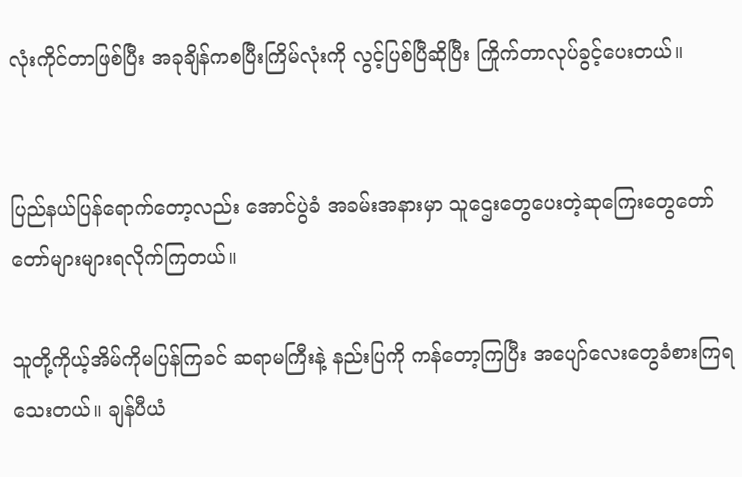လုံးကိုင်တာဖြစ်ပြီး အခုချိန်ကစပြီးကြိမ်လုံးကို လွင့်ပြစ်ပြီဆိုပြီး ကြိုက်တာလုပ်ခွင့်ပေးတယ်။


ပြည်နယ်ပြန်ရောက်တော့လည်း အောင်ပွဲခံ အခမ်းအနားမှာ သူဌေးတွေပေးတဲ့ဆုကြေးတွေတော်တော်များများရလိုက်ကြတယ်။

သူတို့ကိုယ့်အိမ်ကိုမပြန်ကြခင် ဆရာမကြီးနဲ့ နည်းပြကို ကန်တော့ကြပြီး အပျော်လေးတွေခံစားကြရသေးတယ်။ ချန်ပီယံ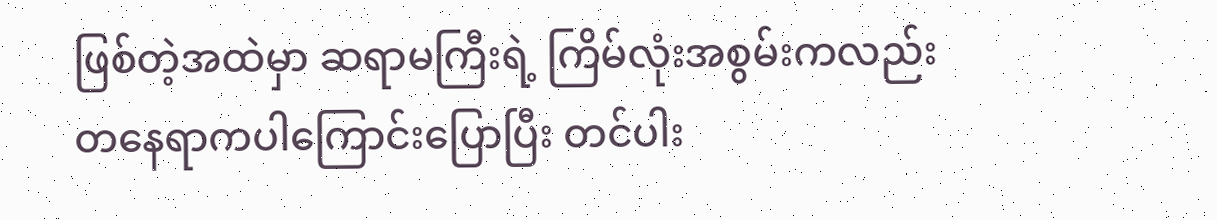ဖြစ်တဲ့အထဲမှာ ဆရာမကြီးရဲ့ ကြိမ်လုံးအစွမ်းကလည်း တနေရာကပါကြောင်းပြောပြီး တင်ပါး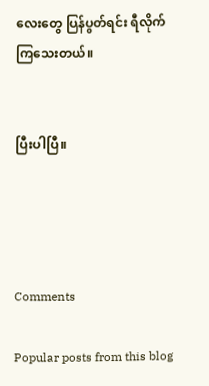လေးတွေ ပြန်ပွတ်ရင်း ရီလိုက်ကြသေးတယ်။


ပြီးပါပြီ။




Comments

Popular posts from this blog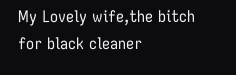My Lovely wife,the bitch for black cleaner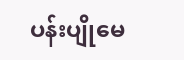ပန်းပျိုမေ